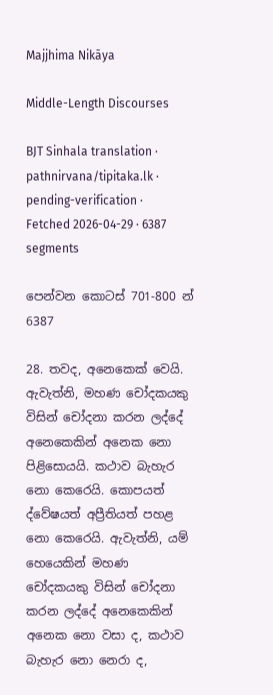Majjhima Nikāya

Middle-Length Discourses

BJT Sinhala translation · pathnirvana/tipitaka.lk · pending-verification · Fetched 2026-04-29 · 6387 segments

පෙන්වන කොටස් 701-800 න් 6387

28. තවද, අනෙකෙක් වෙයි. ඇවැත්නි, මහණ චෝදකයකු විසින් චෝදනා කරන ලද්දේ අනෙකෙකින් අනෙක නො පිළිසොයයි. කථාව බැහැර නො කෙරෙයි. කොපයත් ද්වේෂයත් අප්‍රීතියත් පහළ නො කෙරෙයි. ඇවැත්නි, යම් හෙයෙකින් මහණ චෝදකයකු විසින් චෝදනා කරන ලද්දේ අනෙකෙකින් අනෙක නො වසා ද, කථාව බැහැර නො නෙරා ද,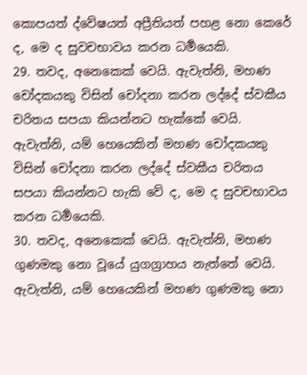කොපයත් ද්වේෂයත් අප්‍රීතියත් පහළ නො කෙරේ ද, මෙ ද සුවචභාවය කරන ධර්‍මයෙකි.
29. තවද, අනෙකෙක් වෙයි. ඇවැත්නි, මහණ චෝදකයකු විසින් චෝදනා කරන ලද්දේ ස්වකීය චරිතය සපයා කියන්නට හැක්කේ වෙයි. ඇවැත්නි, යම් හෙයෙකින් මහණ චෝදකයකු විසින් චෝදනා කරන ලද්දේ ස්වකීය චරිතය සපයා කියන්නට හැකි වේ ද, මෙ ද සුවචභාවය කරන ධර්‍මයෙකි.
30. තවද, අනෙකෙක් වෙයි. ඇවැත්නි, මහණ ගුණමකු නො වූයේ යුගග්‍රාහය නැත්තේ වෙයි. ඇවැත්නි, යම් හෙයෙකින් මහණ ගුණමකු නො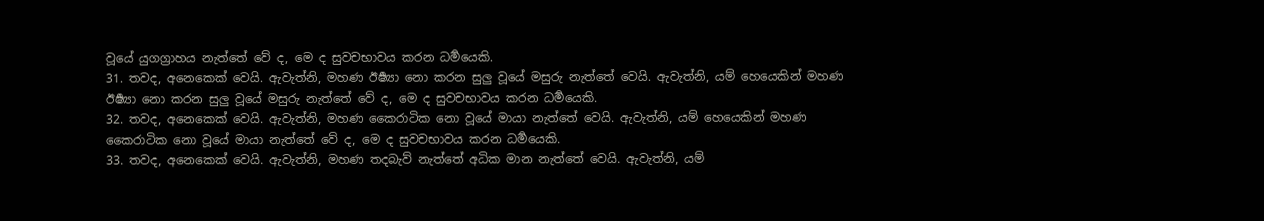වූයේ යුගග්‍රාහය නැත්තේ වේ ද, මෙ ද සුවචභාවය කරන ධර්‍මයෙකි.
31. තවද, අනෙකෙක් වෙයි. ඇවැත්නි, මහණ ඊර්‍ෂ්‍යා නො කරන සුලු වූයේ මසුරු නැත්තේ වෙයි. ඇවැත්නි, යම් හෙයෙකින් මහණ ඊර්‍ෂ්‍යා නො කරන සුලු වූයේ මසුරු නැත්තේ වේ ද, මෙ ද සුවචභාවය කරන ධර්‍මයෙකි.
32. තවද, අනෙකෙක් වෙයි. ඇවැත්නි, මහණ කෛරාටික නො වූයේ මායා නැත්තේ වෙයි. ඇවැත්නි, යම් හෙයෙකින් මහණ කෛරාටික නො වූයේ මායා නැත්තේ වේ ද, මෙ ද සුවචභාවය කරන ධර්‍මයෙකි.
33. තවද, අනෙකෙක් වෙයි. ඇවැත්නි, මහණ තදබැව් නැත්තේ අධික මාන නැත්තේ වෙයි. ඇවැත්නි, යම්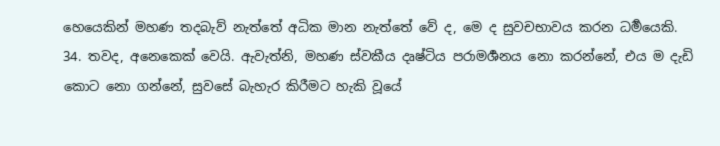හෙයෙකින් මහණ තදබැව් නැත්තේ අධික මාන නැත්තේ වේ ද, මෙ ද සුවචභාවය කරන ධර්‍මයෙකි.
34. තවද, අනෙකෙක් වෙයි. ඇවැත්නි, මහණ ස්වකීය දෘෂ්ටිය පරාමර්‍ශනය නො කරන්නේ, එය ම දැඩි කොට නො ගන්නේ, සුවසේ බැහැර කිරීමට හැකි වූයේ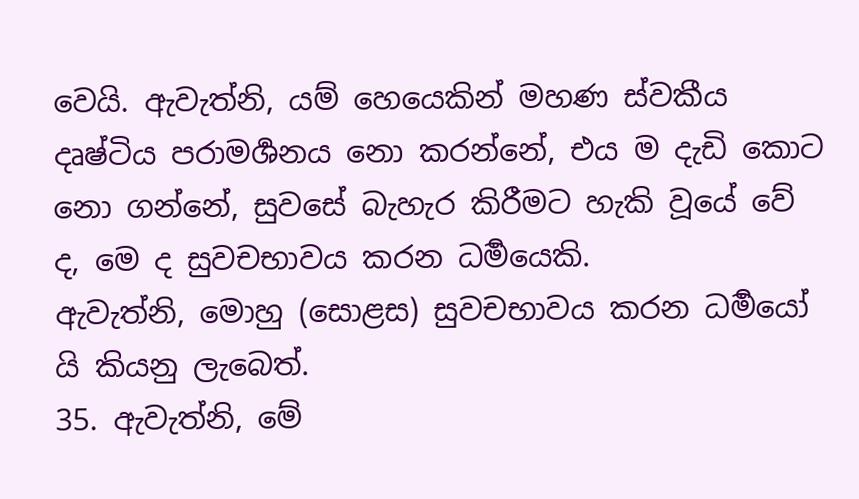වෙයි. ඇවැත්නි, යම් හෙයෙකින් මහණ ස්වකීය දෘෂ්ටිය පරාමර්‍ශනය නො කරන්නේ, එය ම දැඩි කොට නො ගන්නේ, සුවසේ බැහැර කිරීමට හැකි වූයේ වේ ද, මෙ ද සුවචභාවය කරන ධර්‍මයෙකි.
ඇවැත්නි, මොහු (සොළස) සුවචභාවය කරන ධර්‍මයෝ යි කියනු ලැබෙත්.
35. ඇවැත්නි, මේ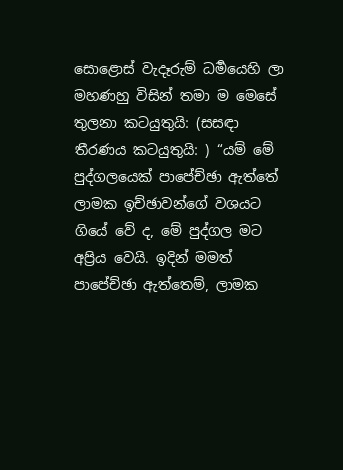සොළොස් වැදෑරුම් ධර්‍මයෙහි ලා මහණහු විසින් තමා ම මෙසේ තුලනා කටයුතුයි: (සසඳා තීරණය කටයුතුයි: ) “යම් මේ පුද්ගලයෙක් පාපේච්ඡා ඇත්තේ ලාමක ඉච්ඡාවන්ගේ වශයට ගියේ වේ ද, මේ පුද්ගල මට අප්‍රිය වෙයි. ඉදින් මමත් පාපේච්ඡා ඇත්තෙම්, ලාමක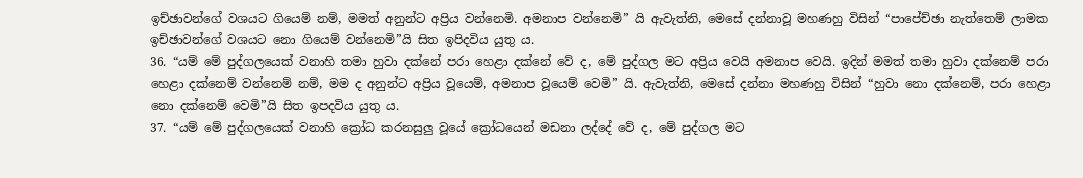ඉච්ඡාවන්ගේ වශයට ගියෙම් නම්, මමත් අනුන්ට අප්‍රිය වන්නෙමි. අමනාප වන්නෙමි” යි ඇවැත්නි, මෙසේ දන්නාවූ මහණහු විසින් “පාපේච්ඡා නැත්තෙම් ලාමක ඉච්ඡාවන්ගේ වශයට නො ගියෙම් වන්නෙමි”යි සිත ඉපිදවිය යුතු ය.
36. “යම් මේ පුද්ගලයෙක් වනාහි තමා හුවා දක්නේ පරා හෙළා දක්නේ වේ ද, මේ පුද්ගල මට අප්‍රිය වෙයි අමනාප වෙයි. ඉදින් මමත් තමා හුවා දක්නෙම් පරා හෙළා දක්නෙම් වන්නෙම් නම්, මම ද අනුන්ට අප්‍රිය වූයෙම්, අමනාප වූයෙම් වෙමි” යි. ඇවැත්නි, මෙසේ දන්නා මහණහු විසින් “හුවා නො දක්නෙම්, පරා හෙළා නො දක්නෙම් වෙමි”යි සිත ඉපදවිය යුතු ය.
37. “යම් මේ පුද්ගලයෙක් වනාහි ක්‍රෝධ කරනසුලු වූයේ ක්‍රෝධයෙන් මඩනා ලද්දේ වේ ද, මේ පුද්ගල මට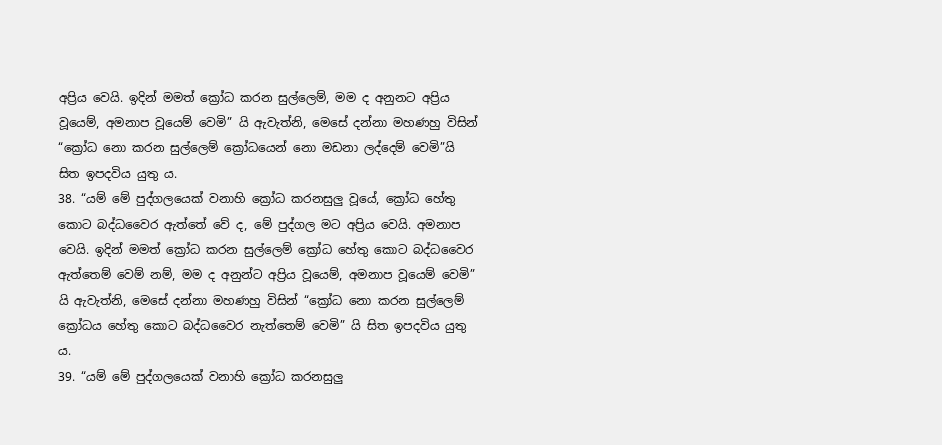අප්‍රිය වෙයි. ඉදින් මමත් ක්‍රෝධ කරන සුල්ලෙම්, මම ද අනුනට අප්‍රිය වූයෙම්, අමනාප වූයෙම් වෙමි” යි ඇවැත්නි, මෙසේ දන්නා මහණහු විසින් “ක්‍රෝධ නො කරන සුල්ලෙම් ක්‍රෝධයෙන් නො මඩනා ලද්දෙම් වෙමි”යි සිත ඉපදවිය යුතු ය.
38. “යම් මේ පුද්ගලයෙක් වනාහි ක්‍රෝධ කරනසුලු වූයේ, ක්‍රෝධ හේතු කොට බද්ධවෛර ඇත්තේ වේ ද, මේ පුද්ගල මට අප්‍රිය වෙයි. අමනාප වෙයි. ඉදින් මමත් ක්‍රෝධ කරන සුල්ලෙම් ක්‍රෝධ හේතු කොට බද්ධවෛර ඇත්තෙම් වෙම් නම්, මම ද අනුන්ට අප්‍රිය වූයෙම්, අමනාප වූයෙම් වෙමි” යි ඇවැත්නි, මෙසේ දන්නා මහණහු විසින් “ක්‍රෝධ නො කරන සුල්ලෙම් ක්‍රෝධය හේතු කොට බද්ධවෛර නැත්තෙම් වෙමි” යි සිත ඉපදවිය යුතු ය.
39. “යම් මේ පුද්ගලයෙක් වනාහි ක්‍රෝධ කරනසුලු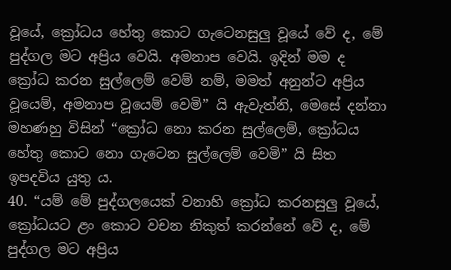වූයේ, ක්‍රෝධය හේතු කොට ගැටෙනසුලු වූයේ වේ ද, මේ පුද්ගල මට අප්‍රිය වෙයි. අමනාප වෙයි. ඉදින් මම ද ක්‍රෝධ කරන සුල්ලෙම් වෙම් නම්, මමත් අනුන්ට අප්‍රිය වූයෙම්, අමනාප වූයෙම් වෙමි” යි ඇවැත්නි, මෙසේ දන්නා මහණහු විසින් “ක්‍රෝධ නො කරන සුල්ලෙම්, ක්‍රෝධය හේතු කොට නො ගැටෙන සුල්ලෙම් වෙමි” යි සිත ඉපදවිය යුතු ය.
40. “යම් මේ පුද්ගලයෙක් වනාහි ක්‍රෝධ කරනසුලු වූයේ, ක්‍රෝධයට ළං කොට වචන නිකුත් කරන්නේ වේ ද, මේ පුද්ගල මට අප්‍රිය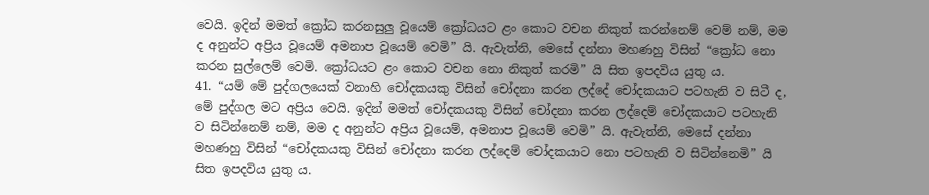වෙයි. ඉදින් මමත් ක්‍රෝධ කරනසුලු වූයෙම් ක්‍රෝධයට ළං කොට වචන නිකුත් කරන්නෙම් වෙම් නම්, මම ද අනුන්ට අප්‍රිය වූයෙම් අමනාප වූයෙම් වෙමි” යි. ඇවැත්නි, මෙසේ දන්නා මහණහු විසින් “ක්‍රෝධ නො කරන සුල්ලෙම් වෙමි. ක්‍රෝධයට ළං කොට වචන නො නිකුත් කරමි” යි සිත ඉපදවිය යුතු ය.
41. “යම් මේ පුද්ගලයෙක් වනාහි චෝදකයකු විසින් චෝදනා කරන ලද්දේ චෝදකයාට පටහැනි ව සිටී ද, මේ පුද්ගල මට අප්‍රිය වෙයි. ඉදින් මමත් චෝදකයකු විසින් චෝදනා කරන ලද්දෙම් චෝදකයාට පටහැනි ව සිටින්නෙම් නම්, මම ද අනුන්ට අප්‍රිය වූයෙම්, අමනාප වූයෙම් වෙමි” යි. ඇවැත්නි, මෙසේ දන්නා මහණහු විසින් “චෝදකයකු විසින් චෝදනා කරන ලද්දෙම් චෝදකයාට නො පටහැනි ව සිටින්නෙමි” යි සිත ඉපදවිය යුතු ය.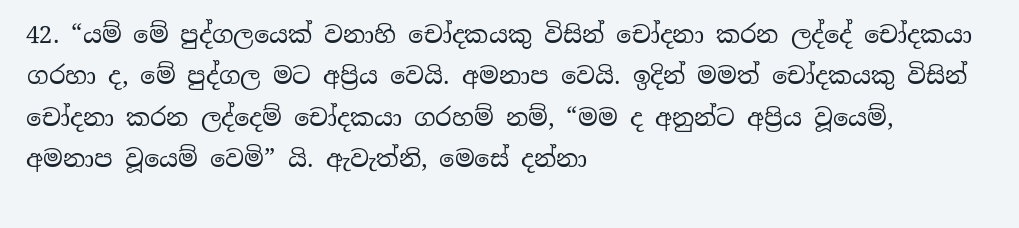42. “යම් මේ පුද්ගලයෙක් වනාහි චෝදකයකු විසින් චෝදනා කරන ලද්දේ චෝදකයා ගරහා ද, මේ පුද්ගල මට අප්‍රිය වෙයි. අමනාප වෙයි. ඉදින් මමත් චෝදකයකු විසින් චෝදනා කරන ලද්දෙම් චෝදකයා ගරහම් නම්, “මම ද අනුන්ට අප්‍රිය වූයෙම්, අමනාප වූයෙම් වෙමි” යි. ඇවැත්නි, මෙසේ දන්නා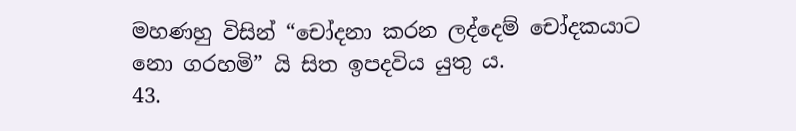මහණහු විසින් “චෝදනා කරන ලද්දෙම් චෝදකයාට නො ගරහමි” යි සිත ඉපදවිය යුතු ය.
43.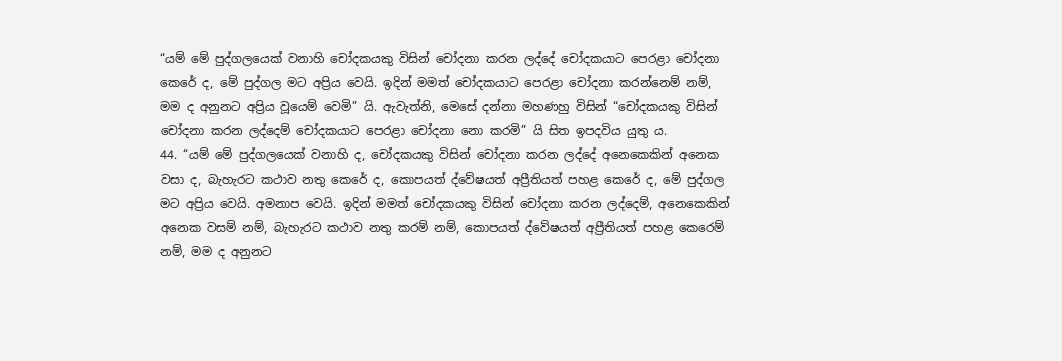“යම් මේ පුද්ගලයෙක් වනාහි චෝදකයකු විසින් චෝදනා කරන ලද්දේ චෝදකයාට පෙරළා චෝදනා කෙරේ ද, මේ පුද්ගල මට අප්‍රිය වෙයි. ඉදින් මමත් චෝදකයාට පෙරළා චෝදනා කරන්නෙම් නම්, මම ද අනුනට අප්‍රිය වූයෙම් වෙමි” යි. ඇවැත්නි, මෙසේ දන්නා මහණහු විසින් “චෝදකයකු විසින් චෝදනා කරන ලද්දෙම් චෝදකයාට පෙරළා චෝදනා නො කරමි” යි සිත ඉපදවිය යුතු ය.
44. “යම් මේ පුද්ගලයෙක් වනාහි ද, චෝදකයකු විසින් චෝදනා කරන ලද්දේ අනෙකෙකින් අනෙක වසා ද, බැහැරට කථාව නතු කෙරේ ද, කොපයත් ද්වේෂයත් අප්‍රීතියත් පහළ කෙරේ ද, මේ පුද්ගල මට අප්‍රිය වෙයි. අමනාප වෙයි. ඉදින් මමත් චෝදකයකු විසින් චෝදනා කරන ලද්දෙම්, අනෙකෙකින් අනෙක වසම් නම්, බැහැරට කථාව නතු කරම් නම්, කොපයත් ද්වේෂයත් අප්‍රීතියත් පහළ කෙරෙම් නම්, මම ද අනුනට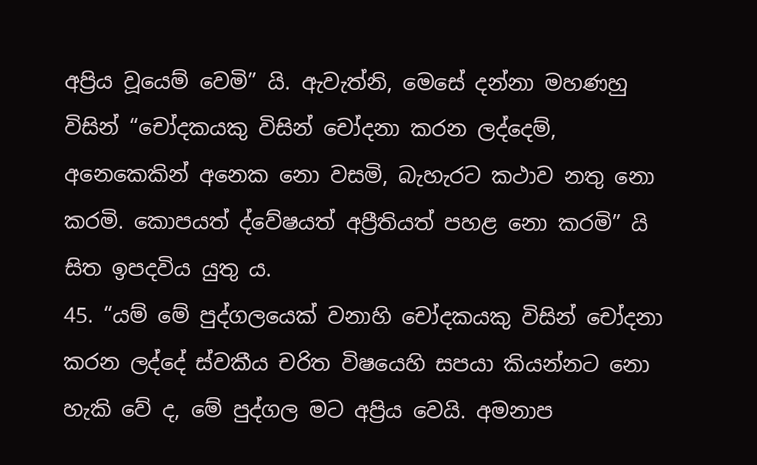අප්‍රිය වූයෙම් වෙමි” යි. ඇවැත්නි, මෙසේ දන්නා මහණහු විසින් “චෝදකයකු විසින් චෝදනා කරන ලද්දෙම්, අනෙකෙකින් අනෙක නො වසමි, බැහැරට කථාව නතු නො කරමි. කොපයත් ද්වේෂයත් අප්‍රීතියත් පහළ නො කරමි” යි සිත ඉපදවිය යුතු ය.
45. “යම් මේ පුද්ගලයෙක් වනාහි චෝදකයකු විසින් චෝදනා කරන ලද්දේ ස්වකීය චරිත විෂයෙහි සපයා කියන්නට නො හැකි වේ ද, මේ පුද්ගල මට අප්‍රිය වෙයි. අමනාප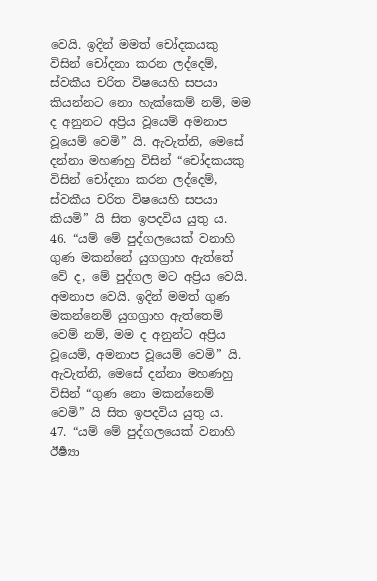වෙයි. ඉදින් මමත් චෝදකයකු විසින් චෝදනා කරන ලද්දෙම්, ස්වකීය චරිත විෂයෙහි සපයා කියන්නට නො හැක්කෙම් නම්, මම ද අනුනට අප්‍රිය වූයෙම් අමනාප වූයෙම් වෙමි” යි. ඇවැත්නි, මෙසේ දන්නා මහණහු විසින් “චෝදකයකු විසින් චෝදනා කරන ලද්දෙම්, ස්වකීය චරිත විෂයෙහි සපයා කියමි” යි සිත ඉපදවිය යුතු ය.
46. “යම් මේ පුද්ගලයෙක් වනාහි ගුණ මකන්නේ යුගග්‍රාහ ඇත්තේ වේ ද, මේ පුද්ගල මට අප්‍රිය වෙයි. අමනාප වෙයි. ඉදින් මමත් ගුණ මකන්නෙම් යුගග්‍රාහ ඇත්තෙම් වෙම් නම්, මම ද අනුන්ට අප්‍රිය වූයෙම්, අමනාප වූයෙම් වෙමි” යි. ඇවැත්නි, මෙසේ දන්නා මහණහු විසින් “ගුණ නො මකන්නෙම් වෙමි” යි සිත ඉපදවිය යුතු ය.
47. “යම් මේ පුද්ගලයෙක් වනාහි ඊර්‍ෂ්‍යා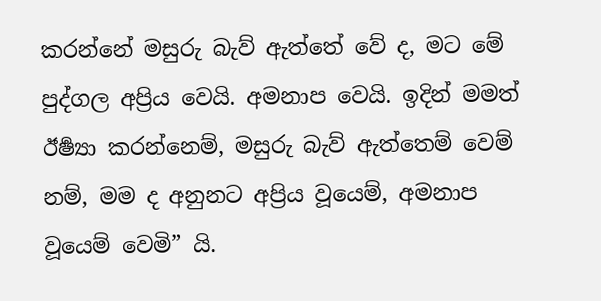කරන්නේ මසුරු බැව් ඇත්තේ වේ ද, මට මේ පුද්ගල අප්‍රිය වෙයි. අමනාප වෙයි. ඉදින් මමත් ඊර්‍ෂ්‍යා කරන්නෙම්, මසුරු බැව් ඇත්තෙම් වෙම් නම්, මම ද අනුනට අප්‍රිය වූයෙම්, අමනාප වූයෙම් වෙමි” යි.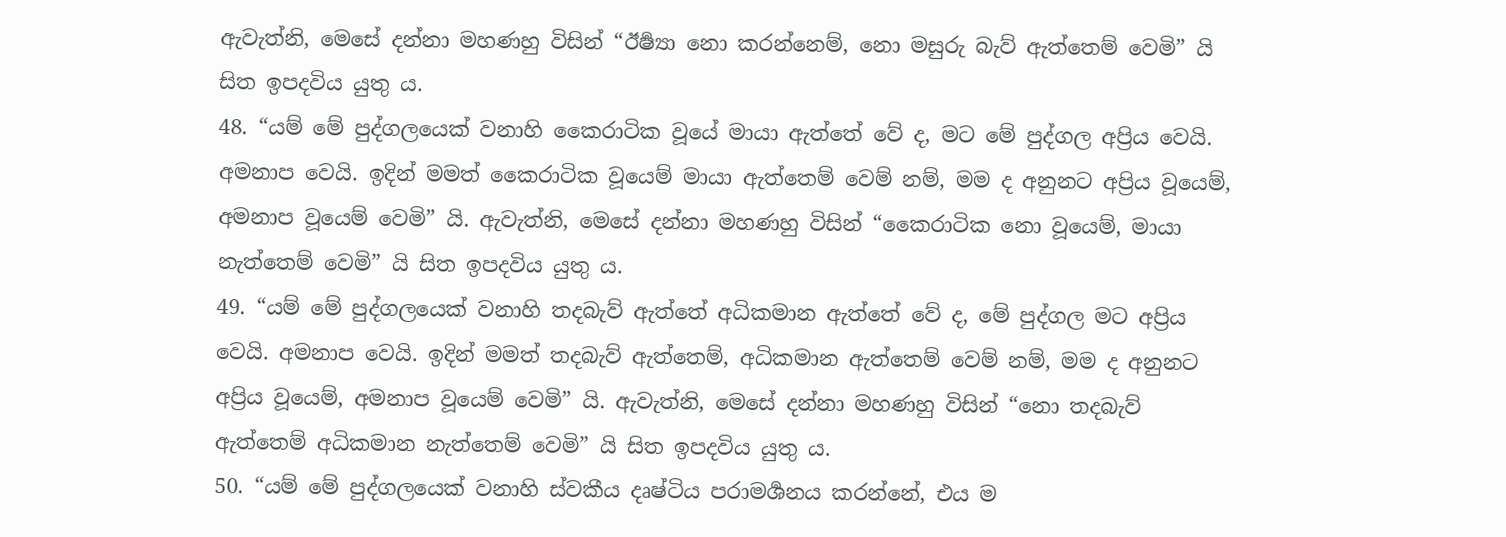ඇවැත්නි, මෙසේ දන්නා මහණහු විසින් “ඊර්‍ෂ්‍යා නො කරන්නෙම්, නො මසුරු බැව් ඇත්තෙම් වෙමි” යි සිත ඉපදවිය යුතු ය.
48. “යම් මේ පුද්ගලයෙක් වනාහි කෛරාටික වූයේ මායා ඇත්තේ වේ ද, මට මේ පුද්ගල අප්‍රිය වෙයි. අමනාප වෙයි. ඉදින් මමත් කෛරාටික වූයෙම් මායා ඇත්තෙම් වෙම් නම්, මම ද අනුනට අප්‍රිය වූයෙම්, අමනාප වූයෙම් වෙමි” යි. ඇවැත්නි, මෙසේ දන්නා මහණහු විසින් “කෛරාටික නො වූයෙම්, මායා නැත්තෙම් වෙමි” යි සිත ඉපදවිය යුතු ය.
49. “යම් මේ පුද්ගලයෙක් වනාහි තදබැව් ඇත්තේ අධිකමාන ඇත්තේ වේ ද, මේ පුද්ගල මට අප්‍රිය වෙයි. අමනාප වෙයි. ඉදින් මමත් තදබැව් ඇත්තෙම්, අධිකමාන ඇත්තෙම් වෙම් නම්, මම ද අනුනට අප්‍රිය වූයෙම්, අමනාප වූයෙම් වෙමි” යි. ඇවැත්නි, මෙසේ දන්නා මහණහු විසින් “නො තදබැව් ඇත්තෙම් අධිකමාන නැත්තෙම් වෙමි” යි සිත ඉපදවිය යුතු ය.
50. “යම් මේ පුද්ගලයෙක් වනාහි ස්වකීය දෘෂ්ටිය පරාමර්‍ශනය කරන්නේ, එය ම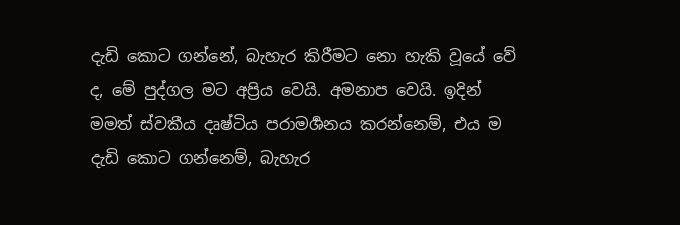දැඩි කොට ගන්නේ, බැහැර කිරීමට නො හැකි වූයේ වේ ද, මේ පුද්ගල මට අප්‍රිය වෙයි. අමනාප වෙයි. ඉදින් මමත් ස්වකීය දෘෂ්ටිය පරාමර්‍ශනය කරන්නෙම්, එය ම දැඩි කොට ගන්නෙම්, බැහැර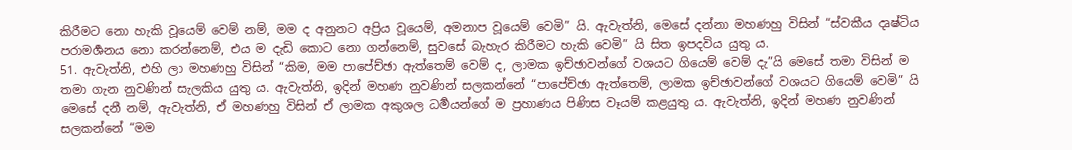කිරීමට නො හැකි වූයෙම් වෙම් නම්, මම ද අනුනට අප්‍රිය වූයෙම්, අමනාප වූයෙම් වෙමි” යි. ඇවැත්නි, මෙසේ දන්නා මහණහු විසින් “ස්වකීය දෘෂ්ටිය පරාමර්‍ශනය නො කරන්නෙම්, එය ම දැඩි කොට නො ගන්නෙම්, සුවසේ බැහැර කිරීමට හැකි වෙමි” යි සිත ඉපදවිය යුතු ය.
51. ඇවැත්නි, එහි ලා මහණහු විසින් “කිම, මම පාපේච්ඡා ඇත්තෙම් වෙම් ද, ලාමක ඉච්ඡාවන්ගේ වශයට ගියෙම් වෙම් දැ”යි මෙසේ තමා විසින් ම තමා ගැන නුවණින් සැලකිය යුතු ය. ඇවැත්නි, ඉදින් මහණ නුවණින් සලකන්නේ “පාපේච්ඡා ඇත්තෙම්, ලාමක ඉච්ඡාවන්ගේ වශයට ගියෙම් වෙමි” යි මෙසේ දනී නම්, ඇවැත්නි, ඒ මහණහු විසින් ඒ ලාමක අකුශල ධර්‍මයන්ගේ ම ප්‍රහාණය පිණිස වෑයම් කළයුතු ය. ඇවැත්නි, ඉදින් මහණ නුවණින් සලකන්නේ “මම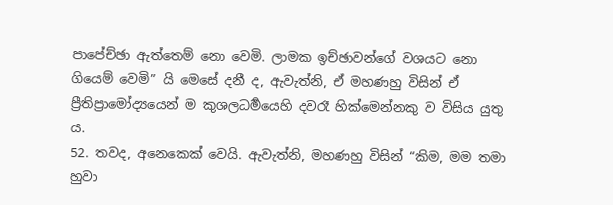පාපේච්ඡා ඇත්තෙම් නො වෙමි. ලාමක ඉච්ඡාවන්ගේ වශයට නො ගියෙම් වෙමි” යි මෙසේ දනී ද, ඇවැත්නි, ඒ මහණහු විසින් ඒ ප්‍රීතිප්‍රාමෝද්‍යයෙන් ම කුශලධර්‍මයෙහි දවරෑ හික්මෙන්නකු ව විසිය යුතු ය.
52. තවද, අනෙකෙක් වෙයි. ඇවැත්නි, මහණහු විසින් “කිම, මම තමා හුවා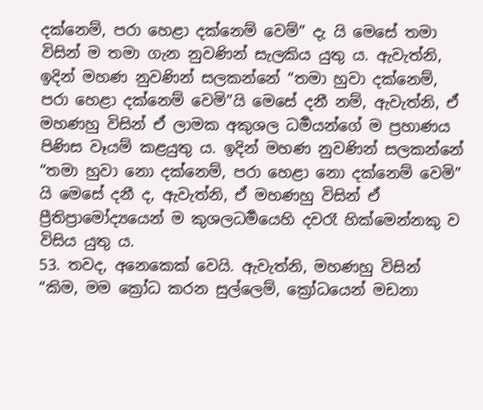දක්නෙම්, පරා හෙළා දක්නෙම් වෙම්” දැ යි මෙසේ තමා විසින් ම තමා ගැන නුවණින් සැලකිය යුතු ය. ඇවැත්නි, ඉදින් මහණ නුවණින් සලකන්නේ “තමා හුවා දක්නෙම්, පරා හෙළා දක්නෙම් වෙමි”යි මෙසේ දනී නම්, ඇවැත්නි, ඒ මහණහු විසින් ඒ ලාමක අකුශල ධර්‍මයන්ගේ ම ප්‍රහාණය පිණිස වෑයම් කළයුතු ය. ඉදින් මහණ නුවණින් සලකන්නේ “තමා හුවා නො දක්නෙම්, පරා හෙළා නො දක්නෙම් වෙමි” යි මෙසේ දනී ද, ඇවැත්නි, ඒ මහණහු විසින් ඒ ප්‍රීතිප්‍රාමෝද්‍යයෙන් ම කුශලධර්‍මයෙහි දවරෑ හික්මෙන්නකු ව විසිය යුතු ය.
53. තවද, අනෙකෙක් වෙයි. ඇවැත්නි, මහණහු විසින් “කිම, මම ක්‍රෝධ කරන සුල්ලෙම්, ක්‍රෝධයෙන් මඩනා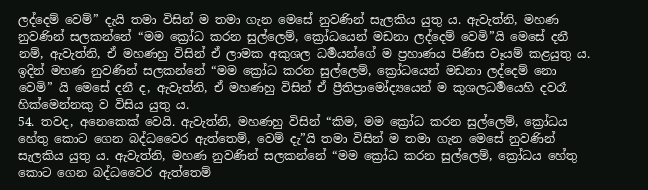ලද්දෙම් වෙම්” දැයි තමා විසින් ම තමා ගැන මෙසේ නුවණින් සැලකිය යුතු ය. ඇවැත්නි, මහණ නුවණින් සලකන්නේ “මම ක්‍රෝධ කරන සුල්ලෙම්, ක්‍රෝධයෙන් මඩනා ලද්දෙම් වෙමි”යි මෙසේ දනී නම්, ඇවැත්නි, ඒ මහණහු විසින් ඒ ලාමක අකුශල ධර්‍මයන්ගේ ම ප්‍රහාණය පිණිස වෑයම් කළයුතු ය. ඉදින් මහණ නුවණින් සලකන්නේ “මම ක්‍රෝධ කරන සුල්ලෙම්, ක්‍රෝධයෙන් මඩනා ලද්දෙම් නො වෙමි” යි මෙසේ දනී ද, ඇවැත්නි, ඒ මහණහු විසින් ඒ ප්‍රීතිප්‍රාමෝද්‍යයෙන් ම කුශලධර්‍මයෙහි දවරෑ හික්මෙන්නකු ව විසිය යුතු ය.
54. තවද, අනෙකෙක් වෙයි. ඇවැත්නි, මහණහු විසින් “කිම, මම ක්‍රෝධ කරන සුල්ලෙම්, ක්‍රෝධය හේතු කොට ගෙන බද්ධවෛර ඇත්තෙම්, වෙම් දැ”යි තමා විසින් ම තමා ගැන මෙසේ නුවණින් සැලකිය යුතු ය. ඇවැත්නි, මහණ නුවණින් සලකන්නේ “මම ක්‍රෝධ කරන සුල්ලෙම්, ක්‍රෝධය හේතු කොට ගෙන බද්ධවෛර ඇත්තෙම්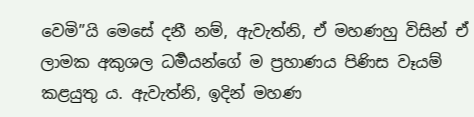වෙමි”යි මෙසේ දනී නම්, ඇවැත්නි, ඒ මහණහු විසින් ඒ ලාමක අකුශල ධර්‍මයන්ගේ ම ප්‍රහාණය පිණිස වෑයම් කළයුතු ය. ඇවැත්නි, ඉදින් මහණ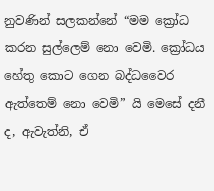නුවණින් සලකන්නේ “මම ක්‍රෝධ කරන සුල්ලෙම් නො වෙමි. ක්‍රෝධය හේතු කොට ගෙන බද්ධවෛර ඇත්තෙම් නො වෙමි” යි මෙසේ දනී ද, ඇවැත්නි, ඒ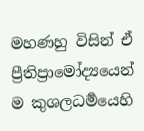මහණහු විසින් ඒ ප්‍රීතිප්‍රාමෝද්‍යයෙන් ම කුශලධර්‍මයෙහි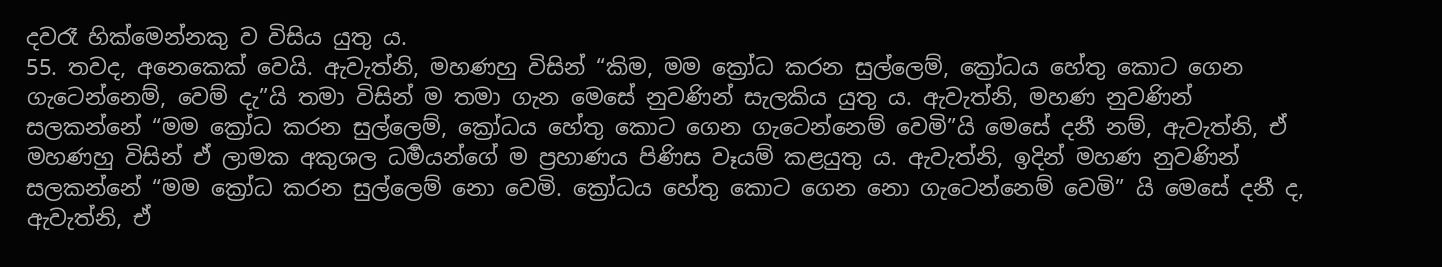දවරෑ හික්මෙන්නකු ව විසිය යුතු ය.
55. තවද, අනෙකෙක් වෙයි. ඇවැත්නි, මහණහු විසින් “කිම, මම ක්‍රෝධ කරන සුල්ලෙම්, ක්‍රෝධය හේතු කොට ගෙන ගැටෙන්නෙම්, වෙම් දැ”යි තමා විසින් ම තමා ගැන මෙසේ නුවණින් සැලකිය යුතු ය. ඇවැත්නි, මහණ නුවණින් සලකන්නේ “මම ක්‍රෝධ කරන සුල්ලෙම්, ක්‍රෝධය හේතු කොට ගෙන ගැටෙන්නෙම් වෙමි”යි මෙසේ දනී නම්, ඇවැත්නි, ඒ මහණහු විසින් ඒ ලාමක අකුශල ධර්‍මයන්ගේ ම ප්‍රහාණය පිණිස වෑයම් කළයුතු ය. ඇවැත්නි, ඉදින් මහණ නුවණින් සලකන්නේ “මම ක්‍රෝධ කරන සුල්ලෙම් නො වෙමි. ක්‍රෝධය හේතු කොට ගෙන නො ගැටෙන්නෙම් වෙමි” යි මෙසේ දනී ද, ඇවැත්නි, ඒ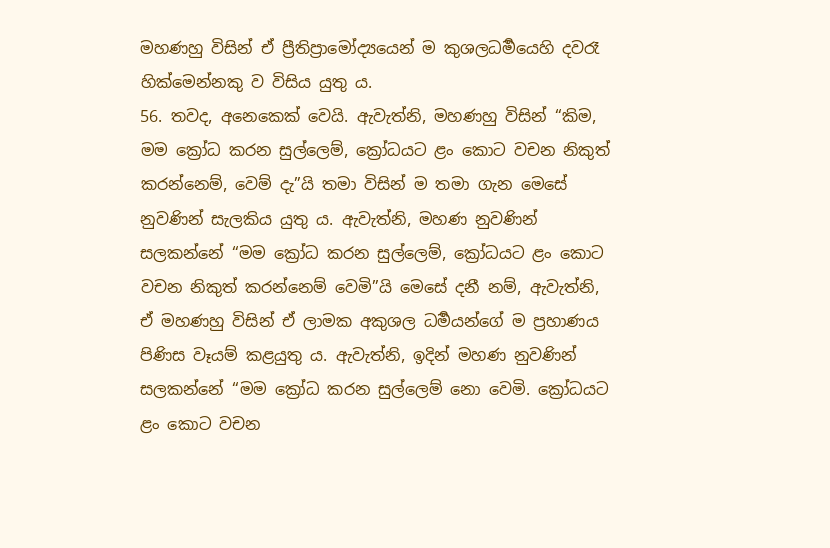මහණහු විසින් ඒ ප්‍රීතිප්‍රාමෝද්‍යයෙන් ම කුශලධර්‍මයෙහි දවරෑ හික්මෙන්නකු ව විසිය යුතු ය.
56. තවද, අනෙකෙක් වෙයි. ඇවැත්නි, මහණහු විසින් “කිම, මම ක්‍රෝධ කරන සුල්ලෙම්, ක්‍රෝධයට ළං කොට වචන නිකුත් කරන්නෙම්, වෙම් දැ”යි තමා විසින් ම තමා ගැන මෙසේ නුවණින් සැලකිය යුතු ය. ඇවැත්නි, මහණ නුවණින් සලකන්නේ “මම ක්‍රෝධ කරන සුල්ලෙම්, ක්‍රෝධයට ළං කොට වචන නිකුත් කරන්නෙම් වෙමි”යි මෙසේ දනී නම්, ඇවැත්නි, ඒ මහණහු විසින් ඒ ලාමක අකුශල ධර්‍මයන්ගේ ම ප්‍රහාණය පිණිස වෑයම් කළයුතු ය. ඇවැත්නි, ඉදින් මහණ නුවණින් සලකන්නේ “මම ක්‍රෝධ කරන සුල්ලෙම් නො වෙමි. ක්‍රෝධයට ළං කොට වචන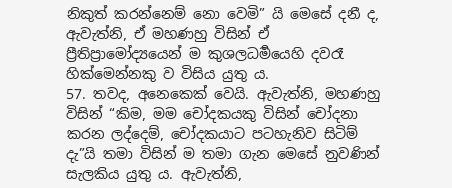නිකුත් කරන්නෙම් නො වෙමි” යි මෙසේ දනී ද, ඇවැත්නි, ඒ මහණහු විසින් ඒ ප්‍රීතිප්‍රාමෝද්‍යයෙන් ම කුශලධර්‍මයෙහි දවරෑ හික්මෙන්නකු ව විසිය යුතු ය.
57. තවද, අනෙකෙක් වෙයි. ඇවැත්නි, මහණහු විසින් “කිම, මම චෝදකයකු විසින් චෝදනා කරන ලද්දෙම්, චෝදකයාට පටහැනිව සිටිම් දැ”යි තමා විසින් ම තමා ගැන මෙසේ නුවණින් සැලකිය යුතු ය. ඇවැත්නි,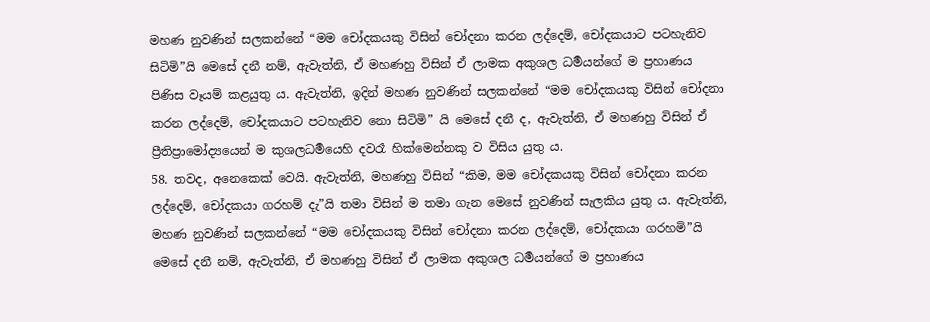මහණ නුවණින් සලකන්නේ “මම චෝදකයකු විසින් චෝදනා කරන ලද්දෙම්, චෝදකයාට පටහැනිව සිටිමි”යි මෙසේ දනී නම්, ඇවැත්නි, ඒ මහණහු විසින් ඒ ලාමක අකුශල ධර්‍මයන්ගේ ම ප්‍රහාණය පිණිස වෑයම් කළයුතු ය. ඇවැත්නි, ඉදින් මහණ නුවණින් සලකන්නේ “මම චෝදකයකු විසින් චෝදනා කරන ලද්දෙම්, චෝදකයාට පටහැනිව නො සිටිමි” යි මෙසේ දනී ද, ඇවැත්නි, ඒ මහණහු විසින් ඒ ප්‍රීතිප්‍රාමෝද්‍යයෙන් ම කුශලධර්‍මයෙහි දවරෑ හික්මෙන්නකු ව විසිය යුතු ය.
58. තවද, අනෙකෙක් වෙයි. ඇවැත්නි, මහණහු විසින් “කිම, මම චෝදකයකු විසින් චෝදනා කරන ලද්දෙම්, චෝදකයා ගරහම් දැ”යි තමා විසින් ම තමා ගැන මෙසේ නුවණින් සැලකිය යුතු ය. ඇවැත්නි, මහණ නුවණින් සලකන්නේ “මම චෝදකයකු විසින් චෝදනා කරන ලද්දෙම්, චෝදකයා ගරහමි”යි මෙසේ දනී නම්, ඇවැත්නි, ඒ මහණහු විසින් ඒ ලාමක අකුශල ධර්‍මයන්ගේ ම ප්‍රහාණය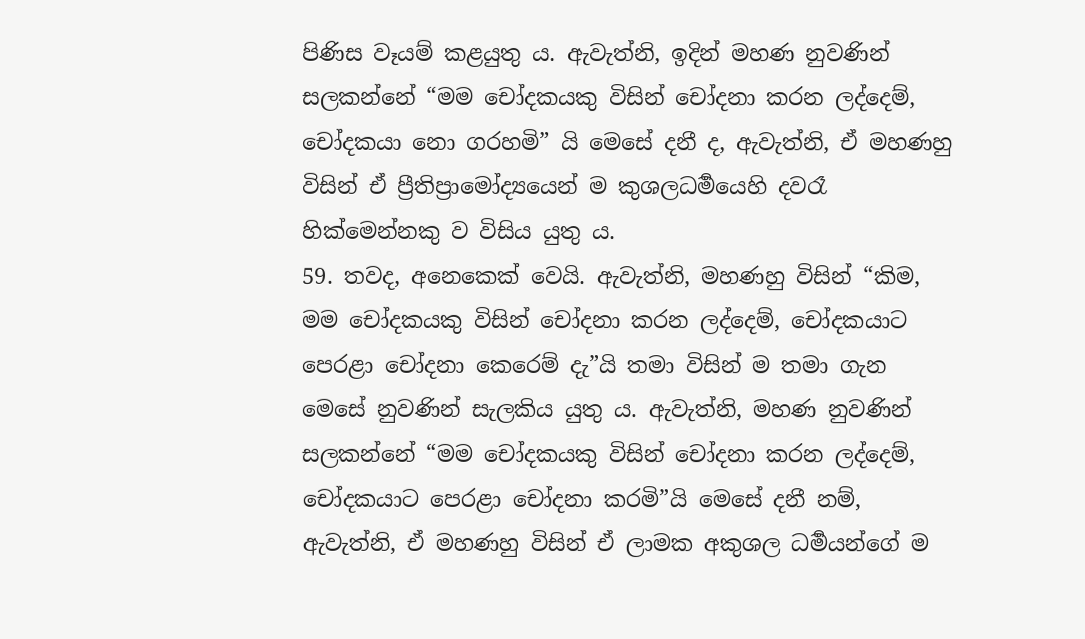පිණිස වෑයම් කළයුතු ය. ඇවැත්නි, ඉදින් මහණ නුවණින් සලකන්නේ “මම චෝදකයකු විසින් චෝදනා කරන ලද්දෙම්, චෝදකයා නො ගරහමි” යි මෙසේ දනී ද, ඇවැත්නි, ඒ මහණහු විසින් ඒ ප්‍රීතිප්‍රාමෝද්‍යයෙන් ම කුශලධර්‍මයෙහි දවරෑ හික්මෙන්නකු ව විසිය යුතු ය.
59. තවද, අනෙකෙක් වෙයි. ඇවැත්නි, මහණහු විසින් “කිම, මම චෝදකයකු විසින් චෝදනා කරන ලද්දෙම්, චෝදකයාට පෙරළා චෝදනා කෙරෙම් දැ”යි තමා විසින් ම තමා ගැන මෙසේ නුවණින් සැලකිය යුතු ය. ඇවැත්නි, මහණ නුවණින් සලකන්නේ “මම චෝදකයකු විසින් චෝදනා කරන ලද්දෙම්, චෝදකයාට පෙරළා චෝදනා කරමි”යි මෙසේ දනී නම්, ඇවැත්නි, ඒ මහණහු විසින් ඒ ලාමක අකුශල ධර්‍මයන්ගේ ම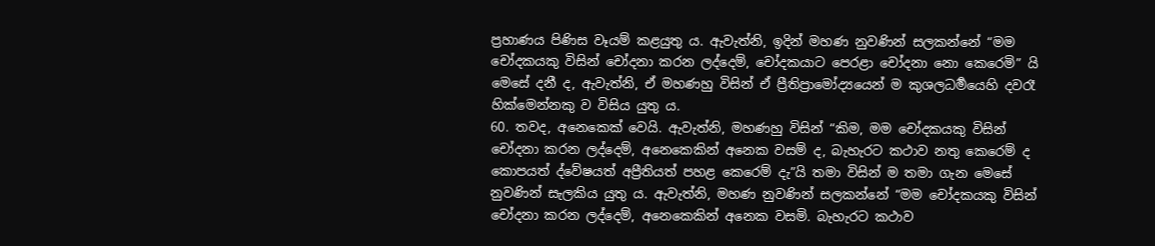ප්‍රහාණය පිණිස වෑයම් කළයුතු ය. ඇවැත්නි, ඉදින් මහණ නුවණින් සලකන්නේ “මම චෝදකයකු විසින් චෝදනා කරන ලද්දෙම්, චෝදකයාට පෙරළා චෝදනා නො කෙරෙමි” යි මෙසේ දනී ද, ඇවැත්නි, ඒ මහණහු විසින් ඒ ප්‍රීතිප්‍රාමෝද්‍යයෙන් ම කුශලධර්‍මයෙහි දවරෑ හික්මෙන්නකු ව විසිය යුතු ය.
60. තවද, අනෙකෙක් වෙයි. ඇවැත්නි, මහණහු විසින් “කිම, මම චෝදකයකු විසින් චෝදනා කරන ලද්දෙම්, අනෙකෙකින් අනෙක වසම් ද, බැහැරට කථාව නතු කෙරෙම් ද කොපයත් ද්වේෂයත් අප්‍රීතියත් පහළ කෙරෙම් දැ”යි තමා විසින් ම තමා ගැන මෙසේ නුවණින් සැලකිය යුතු ය. ඇවැත්නි, මහණ නුවණින් සලකන්නේ “මම චෝදකයකු විසින් චෝදනා කරන ලද්දෙම්, අනෙකෙකින් අනෙක වසමි. බැහැරට කථාව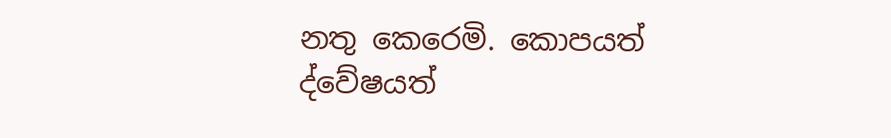නතු කෙරෙමි. කොපයත් ද්වේෂයත්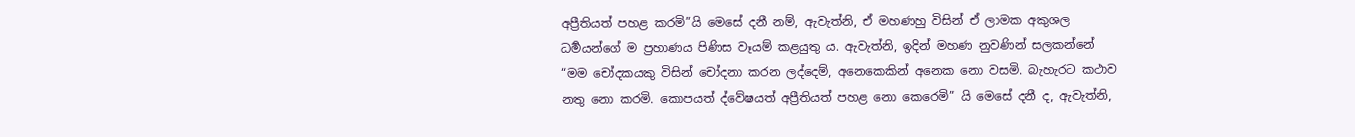අප්‍රීතියත් පහළ කරමි”යි මෙසේ දනී නම්, ඇවැත්නි, ඒ මහණහු විසින් ඒ ලාමක අකුශල ධර්‍මයන්ගේ ම ප්‍රහාණය පිණිස වෑයම් කළයුතු ය. ඇවැත්නි, ඉදින් මහණ නුවණින් සලකන්නේ “මම චෝදකයකු විසින් චෝදනා කරන ලද්දෙම්, අනෙකෙකින් අනෙක නො වසමි. බැහැරට කථාව නතු නො කරමි. කොපයත් ද්වේෂයත් අප්‍රීතියත් පහළ නො කෙරෙමි” යි මෙසේ දනී ද, ඇවැත්නි,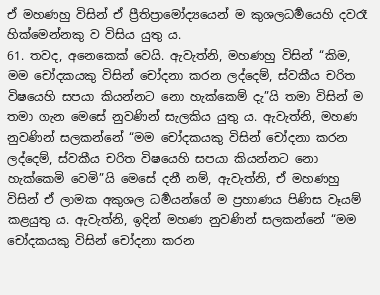ඒ මහණහු විසින් ඒ ප්‍රීතිප්‍රාමෝද්‍යයෙන් ම කුශලධර්‍මයෙහි දවරෑ හික්මෙන්නකු ව විසිය යුතු ය.
61. තවද, අනෙකෙක් වෙයි. ඇවැත්නි, මහණහු විසින් “කිම, මම චෝදකයකු විසින් චෝදනා කරන ලද්දෙම්, ස්වකීය චරිත විෂයෙහි සපයා කියන්නට නො හැක්කෙම් දැ”යි තමා විසින් ම තමා ගැන මෙසේ නුවණින් සැලකිය යුතු ය. ඇවැත්නි, මහණ නුවණින් සලකන්නේ “මම චෝදකයකු විසින් චෝදනා කරන ලද්දෙම්, ස්වකීය චරිත විෂයෙහි සපයා කියන්නට නො හැක්කෙමි වෙමි”යි මෙසේ දනී නම්, ඇවැත්නි, ඒ මහණහු විසින් ඒ ලාමක අකුශල ධර්‍මයන්ගේ ම ප්‍රහාණය පිණිස වෑයම් කළයුතු ය. ඇවැත්නි, ඉදින් මහණ නුවණින් සලකන්නේ “මම චෝදකයකු විසින් චෝදනා කරන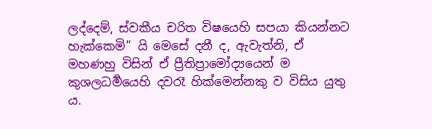ලද්දෙම්, ස්වකීය චරිත විෂයෙහි සපයා කියන්නට හැක්කෙමි” යි මෙසේ දනී ද, ඇවැත්නි, ඒ මහණහු විසින් ඒ ප්‍රීතිප්‍රාමෝද්‍යයෙන් ම කුශලධර්‍මයෙහි දවරෑ හික්මෙන්නකු ව විසිය යුතු ය.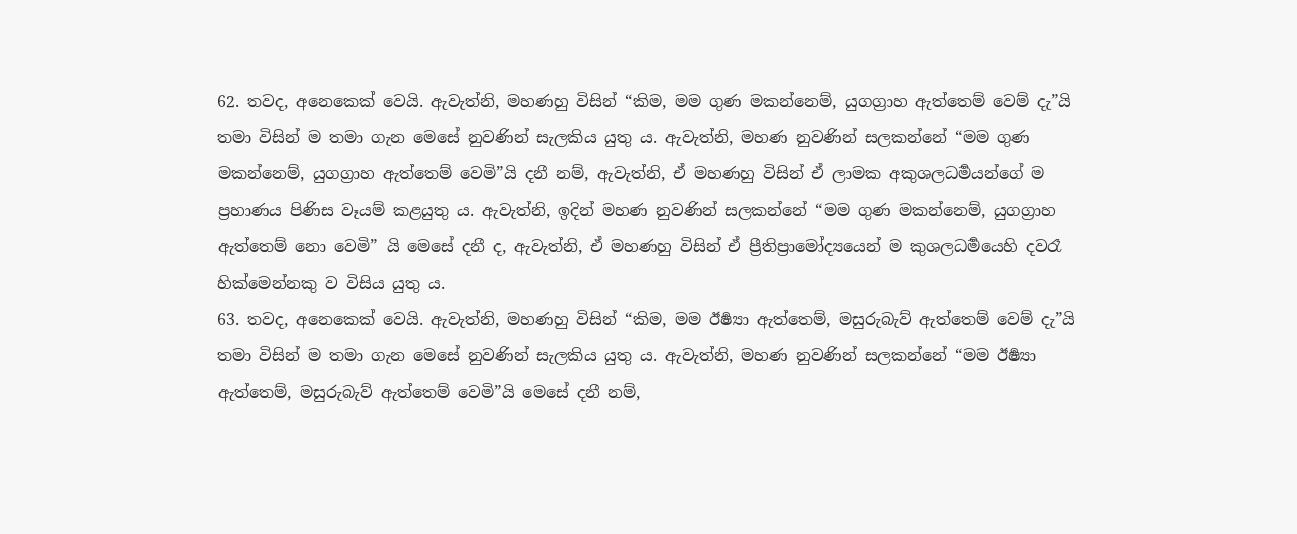62. තවද, අනෙකෙක් වෙයි. ඇවැත්නි, මහණහු විසින් “කිම, මම ගුණ මකන්නෙම්, යුගග්‍රාහ ඇත්තෙම් වෙම් දැ”යි තමා විසින් ම තමා ගැන මෙසේ නුවණින් සැලකිය යුතු ය. ඇවැත්නි, මහණ නුවණින් සලකන්නේ “මම ගුණ මකන්නෙම්, යුගග්‍රාහ ඇත්තෙම් වෙමි”යි දනී නම්, ඇවැත්නි, ඒ මහණහු විසින් ඒ ලාමක අකුශලධර්‍මයන්ගේ ම ප්‍රහාණය පිණිස වෑයම් කළයුතු ය. ඇවැත්නි, ඉදින් මහණ නුවණින් සලකන්නේ “මම ගුණ මකන්නෙම්, යුගග්‍රාහ ඇත්තෙම් නො වෙමි” යි මෙසේ දනී ද, ඇවැත්නි, ඒ මහණහු විසින් ඒ ප්‍රීතිප්‍රාමෝද්‍යයෙන් ම කුශලධර්‍මයෙහි දවරෑ හික්මෙන්නකු ව විසිය යුතු ය.
63. තවද, අනෙකෙක් වෙයි. ඇවැත්නි, මහණහු විසින් “කිම, මම ඊර්‍ෂ්‍යා ඇත්තෙම්, මසුරුබැව් ඇත්තෙම් වෙම් දැ”යි තමා විසින් ම තමා ගැන මෙසේ නුවණින් සැලකිය යුතු ය. ඇවැත්නි, මහණ නුවණින් සලකන්නේ “මම ඊර්‍ෂ්‍යා ඇත්තෙම්, මසුරුබැව් ඇත්තෙම් වෙමි”යි මෙසේ දනී නම්,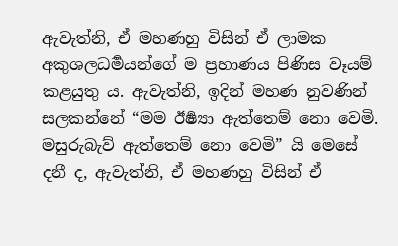ඇවැත්නි, ඒ මහණහු විසින් ඒ ලාමක අකුශලධර්‍මයන්ගේ ම ප්‍රහාණය පිණිස වෑයම් කළයුතු ය. ඇවැත්නි, ඉදින් මහණ නුවණින් සලකන්නේ “මම ඊර්‍ෂ්‍යා ඇත්තෙම් නො වෙමි. මසුරුබැව් ඇත්තෙම් නො වෙමි” යි මෙසේ දනී ද, ඇවැත්නි, ඒ මහණහු විසින් ඒ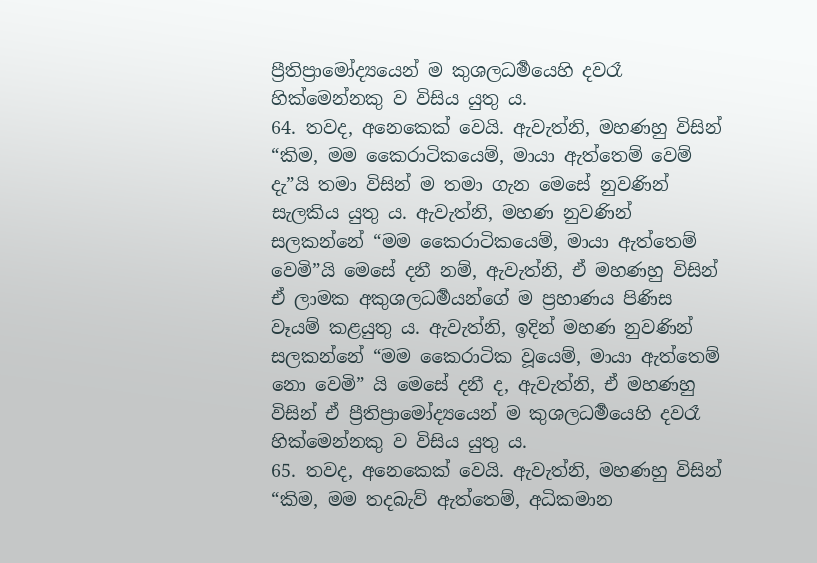ප්‍රීතිප්‍රාමෝද්‍යයෙන් ම කුශලධර්‍මයෙහි දවරෑ හික්මෙන්නකු ව විසිය යුතු ය.
64. තවද, අනෙකෙක් වෙයි. ඇවැත්නි, මහණහු විසින් “කිම, මම කෛරාටිකයෙම්, මායා ඇත්තෙම් වෙම් දැ”යි තමා විසින් ම තමා ගැන මෙසේ නුවණින් සැලකිය යුතු ය. ඇවැත්නි, මහණ නුවණින් සලකන්නේ “මම කෛරාටිකයෙම්, මායා ඇත්තෙම් වෙමි”යි මෙසේ දනී නම්, ඇවැත්නි, ඒ මහණහු විසින් ඒ ලාමක අකුශලධර්‍මයන්ගේ ම ප්‍රහාණය පිණිස වෑයම් කළයුතු ය. ඇවැත්නි, ඉදින් මහණ නුවණින් සලකන්නේ “මම කෛරාටික වූයෙම්, මායා ඇත්තෙම් නො වෙමි” යි මෙසේ දනී ද, ඇවැත්නි, ඒ මහණහු විසින් ඒ ප්‍රීතිප්‍රාමෝද්‍යයෙන් ම කුශලධර්‍මයෙහි දවරෑ හික්මෙන්නකු ව විසිය යුතු ය.
65. තවද, අනෙකෙක් වෙයි. ඇවැත්නි, මහණහු විසින් “කිම, මම තදබැව් ඇත්තෙම්, අධිකමාන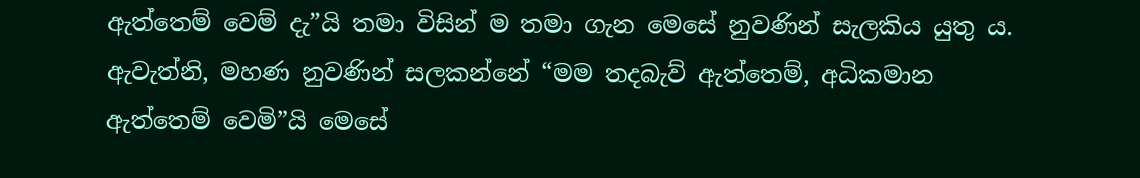ඇත්තෙම් වෙම් දැ”යි තමා විසින් ම තමා ගැන මෙසේ නුවණින් සැලකිය යුතු ය. ඇවැත්නි, මහණ නුවණින් සලකන්නේ “මම තදබැව් ඇත්තෙම්, අධිකමාන ඇත්තෙම් වෙමි”යි මෙසේ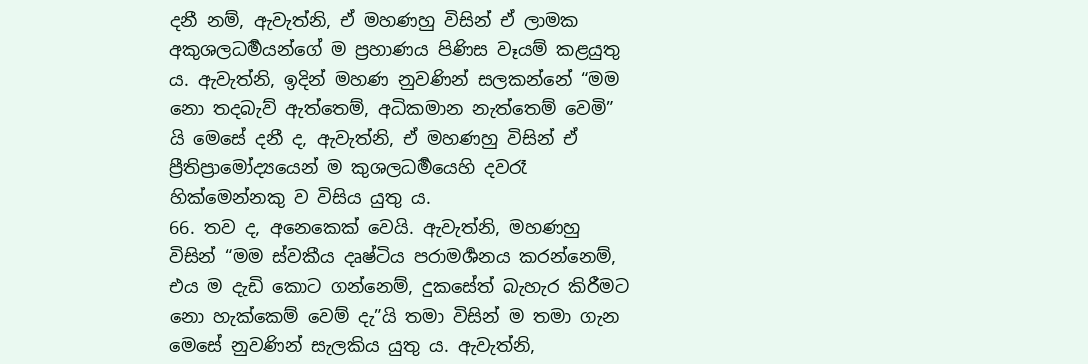දනී නම්, ඇවැත්නි, ඒ මහණහු විසින් ඒ ලාමක අකුශලධර්‍මයන්ගේ ම ප්‍රහාණය පිණිස වෑයම් කළයුතු ය. ඇවැත්නි, ඉදින් මහණ නුවණින් සලකන්නේ “මම නො තදබැව් ඇත්තෙම්, අධිකමාන නැත්තෙම් වෙමි” යි මෙසේ දනී ද, ඇවැත්නි, ඒ මහණහු විසින් ඒ ප්‍රීතිප්‍රාමෝද්‍යයෙන් ම කුශලධර්‍මයෙහි දවරෑ හික්මෙන්නකු ව විසිය යුතු ය.
66. තව ද, අනෙකෙක් වෙයි. ඇවැත්නි, මහණහු විසින් “මම ස්වකීය දෘෂ්ටිය පරාමර්‍ශනය කරන්නෙම්, එය ම දැඩි කොට ගන්නෙම්, දුකසේත් බැහැර කිරීමට නො හැක්කෙම් වෙම් දැ”යි තමා විසින් ම තමා ගැන මෙසේ නුවණින් සැලකිය යුතු ය. ඇවැත්නි,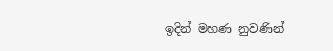ඉදින් මහණ නුවණින්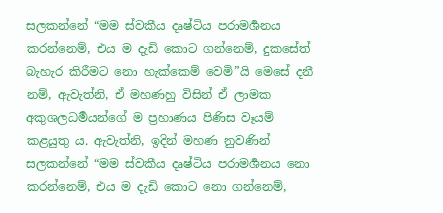සලකන්නේ “මම ස්වකීය දෘෂ්ටිය පරාමර්‍ශනය කරන්නෙම්, එය ම දැඩි කොට ගන්නෙම්, දුකසේත් බැහැර කිරීමට නො හැක්කෙම් වෙමි”යි මෙසේ දනී නම්, ඇවැත්නි, ඒ මහණහු විසින් ඒ ලාමක අකුශලධර්‍මයන්ගේ ම ප්‍රහාණය පිණිස වෑයම් කළයුතු ය. ඇවැත්නි, ඉදින් මහණ නුවණින් සලකන්නේ “මම ස්වකීය දෘෂ්ටිය පරාමර්‍ශනය නො කරන්නෙම්, එය ම දැඩි කොට නො ගන්නෙම්,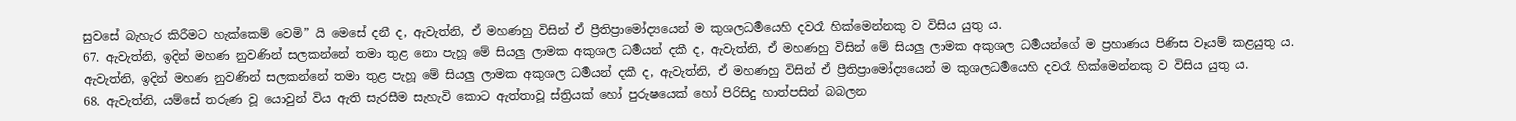සුවසේ බැහැර කිරීමට හැක්කෙම් වෙමි” යි මෙසේ දනී ද, ඇවැත්නි, ඒ මහණහු විසින් ඒ ප්‍රීතිප්‍රාමෝද්‍යයෙන් ම කුශලධර්‍මයෙහි දවරෑ හික්මෙන්නකු ව විසිය යුතු ය.
67. ඇවැත්නි, ඉදින් මහණ නුවණින් සලකන්නේ තමා තුළ නො පැහූ මේ සියලු ලාමක අකුශල ධර්‍මයන් දකී ද, ඇවැත්නි, ඒ මහණහු විසින් මේ සියලු ලාමක අකුශල ධර්‍මයන්ගේ ම ප්‍රහාණය පිණිස වෑයම් කළයුතු ය. ඇවැත්නි, ඉදින් මහණ නුවණින් සලකන්නේ තමා තුළ පැහූ මේ සියලු ලාමක අකුශල ධර්‍මයන් දකී ද, ඇවැත්නි, ඒ මහණහු විසින් ඒ ප්‍රීතිප්‍රාමෝද්‍යයෙන් ම කුශලධර්‍මයෙහි දවරෑ හික්මෙන්නකු ව විසිය යුතු ය.
68. ඇවැත්නි, යම්සේ තරුණ වූ යොවුන් විය ඇති සැරසීම සැහැවි කොට ඇත්තාවූ ස්ත්‍රියක් හෝ පුරුෂයෙක් හෝ පිරිසිදු හාත්පසින් බබලන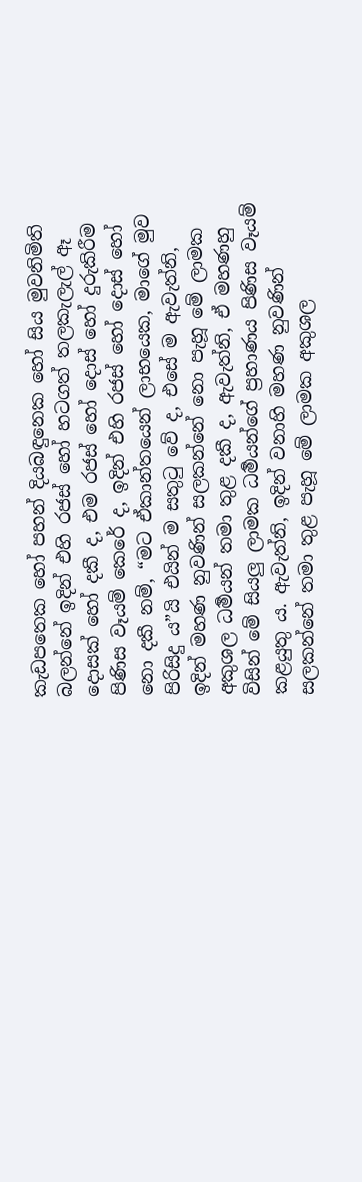කැඩපතෙක හෝ පහන් දියබඳුනෙක හෝ සිය මුවනිමිති බලන්නේ ඉදින් එහි රජස් හෝ හටගත් තලකැලැල් ඈ දොසක් හෝ දකී ද, එම රජස් හෝ දොස් හෝ දුරුකිරීම පිණිස වෑයම් කෙරේ ද, ඉදින් එහි රජස් හෝ දොස් හෝ නො දකී නම්, “මට ඒකාන්තයෙන් ලාභයෙක, මාගේ මුව පිරිසිදු ය”යි එයින් ම සතුටු වේ ද, එසේ ම ඇවැත්නි, ඉදින් මහණ නුවණින් සලකන්නේ නො පැහූ මේ ලාමක අකුශල ධර්‍මයන් තමා තුළ දකී ද, ඇවැත්නි, ඒ මහණහු විසින් මේ සියලු ලාමක ධර්‍මයන්ගේ ප්‍රහාණය පිණිස වෑයම් කළයුතු ය. ඇවැත්නි, ඉදින් වනාහි මහණ නුවණින් සලකන්නේ තමා තුළ පැහූ මේ ලාමක අකුශල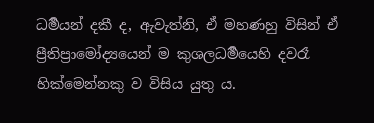ධර්‍මයන් දකී ද, ඇවැත්නි, ඒ මහණහු විසින් ඒ ප්‍රීතිප්‍රාමෝද්‍යයෙන් ම කුශලධර්‍මයෙහි දවරෑ හික්මෙන්නකු ව විසිය යුතු ය.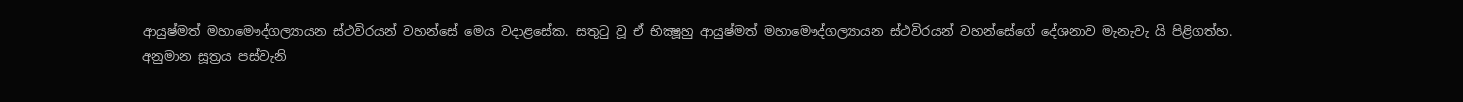ආයුෂ්මත් මහාමෞද්ගල්‍යායන ස්ථවිරයන් වහන්සේ මෙය වදාළසේක. සතුටු වූ ඒ භික්‍ෂූහු ආයුෂ්මත් මහාමෞද්ගල්‍යායන ස්ථවිරයන් වහන්සේගේ දේශනාව මැනැවැ යි පිළිගත්හ.
අනුමාන සූත්‍රය පස්වැනි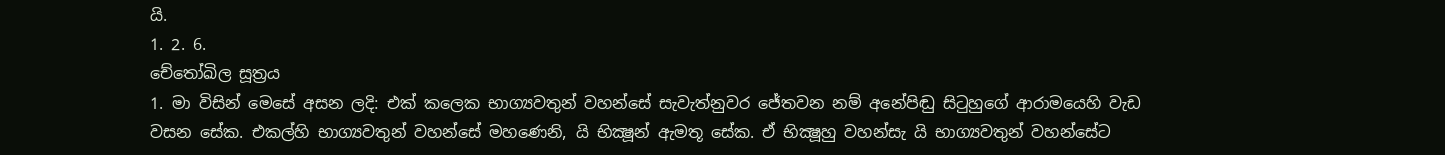යි.
1. 2. 6.
චේතෝඛිල සූත්‍රය
1. මා විසින් මෙසේ අසන ලදි: එක් කලෙක භාග්‍යවතුන් වහන්සේ සැවැත්නුවර ජේතවන නම් අනේපිඬු සිටුහුගේ ආරාමයෙහි වැඩ වසන සේක. එකල්හි භාග්‍යවතුන් වහන්සේ මහණෙනි, යි භික්‍ෂූන් ඇමතූ සේක. ඒ භික්‍ෂූහු වහන්සැ යි භාග්‍යවතුන් වහන්සේට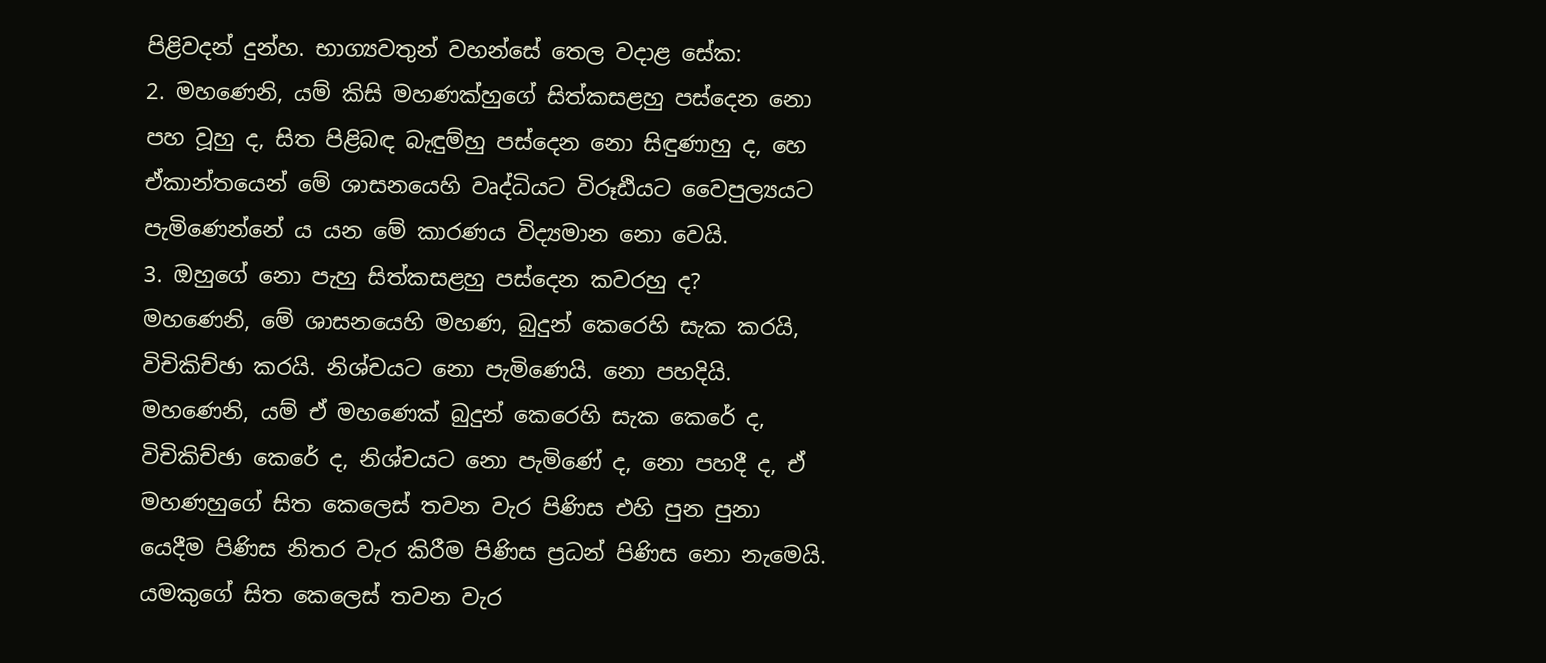පිළිවදන් දුන්හ. භාග්‍යවතුන් වහන්සේ තෙල වදාළ සේක:
2. මහණෙනි, යම් කිසි මහණක්හුගේ සිත්කසළහු පස්දෙන නො පහ වූහු ද, සිත පිළිබඳ බැඳුම්හු පස්දෙන නො සිඳුණාහු ද, හෙ ඒකාන්තයෙන් මේ ශාසනයෙහි වෘද්ධියට විරූඪියට වෛපුල්‍යයට පැමිණෙන්නේ ය යන මේ කාරණය විද්‍යමාන නො වෙයි.
3. ඔහුගේ නො පැහු සිත්කසළහු පස්දෙන කවරහු ද?
මහණෙනි, මේ ශාසනයෙහි මහණ, බුදුන් කෙරෙහි සැක කරයි, විචිකිච්ඡා කරයි. නිශ්චයට නො පැමිණෙයි. නො පහදියි. මහණෙනි, යම් ඒ මහණෙක් බුදුන් කෙරෙහි සැක කෙරේ ද, විචිකිච්ඡා කෙරේ ද, නිශ්චයට නො පැමිණේ ද, නො පහදී ද, ඒ මහණහුගේ සිත කෙලෙස් තවන වැර පිණිස එහි පුන පුනා යෙදීම පිණිස නිතර වැර කිරීම පිණිස ප්‍රධන් පිණිස නො නැමෙයි. යමකුගේ සිත කෙලෙස් තවන වැර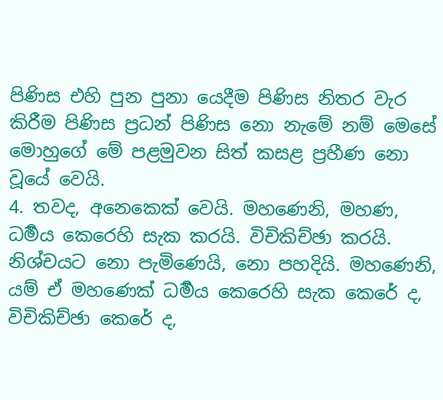පිණිස එහි පුන පුනා යෙදීම පිණිස නිතර වැර කිරීම පිණිස ප්‍රධන් පිණිස නො නැමේ නම් මෙසේ මොහුගේ මේ පළමුවන සිත් කසළ ප්‍රහීණ නො වූයේ වෙයි.
4. තවද, අනෙකෙක් වෙයි. මහණෙනි, මහණ, ධර්‍මය කෙරෙහි සැක කරයි. විචිකිච්ඡා කරයි. නිශ්චයට නො පැමිණෙයි, නො පහදියි. මහණෙනි, යම් ඒ මහණෙක් ධර්‍මය කෙරෙහි සැක කෙරේ ද, විචිකිච්ඡා කෙරේ ද,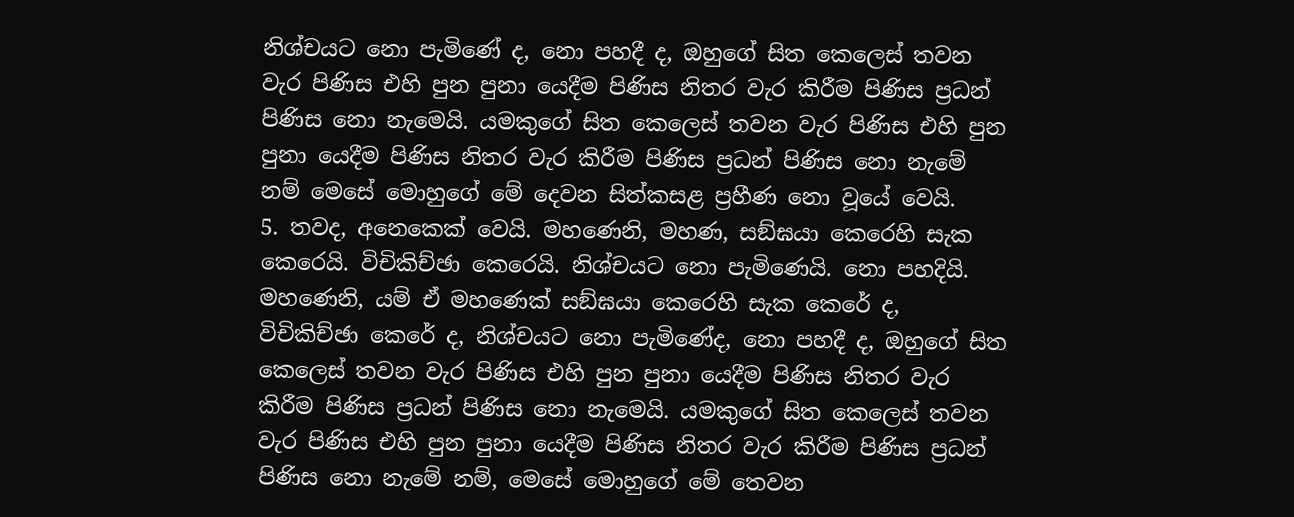නිශ්චයට නො පැමිණේ ද, නො පහදී ද, ඔහුගේ සිත කෙලෙස් තවන වැර පිණිස එහි පුන පුනා යෙදීම පිණිස නිතර වැර කිරීම පිණිස ප්‍රධන් පිණිස නො නැමෙයි. යමකුගේ සිත කෙලෙස් තවන වැර පිණිස එහි පුන පුනා යෙදීම පිණිස නිතර වැර කිරීම පිණිස ප්‍රධන් පිණිස නො නැමේ නම් මෙසේ මොහුගේ මේ දෙවන සිත්කසළ ප්‍රහීණ නො වූයේ වෙයි.
5. තවද, අනෙකෙක් වෙයි. මහණෙනි, මහණ, සඞ්ඝයා කෙරෙහි සැක කෙරෙයි. විචිකිච්ඡා කෙරෙයි. නිශ්චයට නො පැමිණෙයි. නො පහදියි. මහණෙනි, යම් ඒ මහණෙක් සඞ්ඝයා කෙරෙහි සැක කෙරේ ද, විචිකිච්ඡා කෙරේ ද, නිශ්චයට නො පැමිණේද, නො පහදී ද, ඔහුගේ සිත කෙලෙස් තවන වැර පිණිස එහි පුන පුනා යෙදීම පිණිස නිතර වැර කිරීම පිණිස ප්‍රධන් පිණිස නො නැමෙයි. යමකුගේ සිත කෙලෙස් තවන වැර පිණිස එහි පුන පුනා යෙදීම පිණිස නිතර වැර කිරීම පිණිස ප්‍රධන් පිණිස නො නැමේ නම්, මෙසේ මොහුගේ මේ තෙවන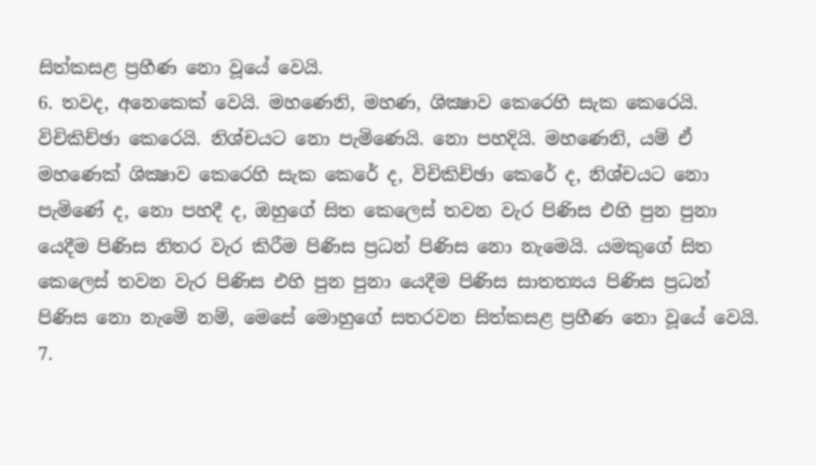සිත්කසළ ප්‍රහීණ නො වූයේ වෙයි.
6. තවද, අනෙකෙක් වෙයි. මහණෙනි, මහණ, ශික්‍ෂාව කෙරෙහි සැක කෙරෙයි. විචිකිච්ඡා කෙරෙයි. නිශ්චයට නො පැමිණෙයි. නො පහදියි. මහණෙනි, යම් ඒ මහණෙක් ශික්‍ෂාව කෙරෙහි සැක කෙරේ ද, විචිකිච්ඡා කෙරේ ද, නිශ්චයට නො පැමිණේ ද, නො පහදී ද, ඔහුගේ සිත කෙලෙස් තවන වැර පිණිස එහි පුන පුනා යෙදීම පිණිස නිතර වැර කිරීම පිණිස ප්‍රධන් පිණිස නො නැමෙයි. යමකුගේ සිත කෙලෙස් තවන වැර පිණිස එහි පුන පුනා යෙදීම පිණිස සාතත්‍යය පිණිස ප්‍රධන් පිණිස නො නැමේ නම්, මෙසේ මොහුගේ සතරවන සිත්කසළ ප්‍රහීණ නො වූයේ වෙයි.
7.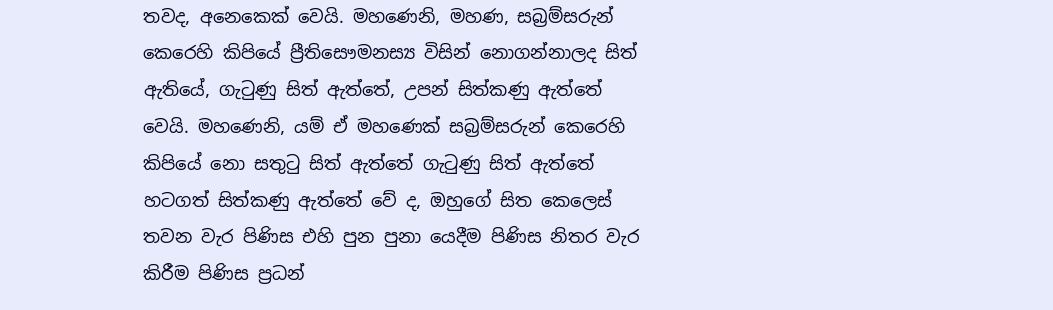තවද, අනෙකෙක් වෙයි. මහණෙනි, මහණ, සබ්‍රම්සරුන් කෙරෙහි කිපියේ ප්‍රීතිසෞමනස්‍ය විසින් නොගන්නාලද සිත් ඇතියේ, ගැටුණු සිත් ඇත්තේ, උපන් සිත්කණු ඇත්තේ වෙයි. මහණෙනි, යම් ඒ මහණෙක් සබ්‍රම්සරුන් කෙරෙහි කිපියේ නො සතුටු සිත් ඇත්තේ ගැටුණු සිත් ඇත්තේ හටගත් සිත්කණු ඇත්තේ වේ ද, ඔහුගේ සිත කෙලෙස් තවන වැර පිණිස එහි පුන පුනා යෙදීම පිණිස නිතර වැර කිරීම පිණිස ප්‍රධන්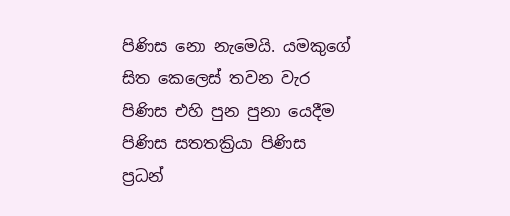පිණිස නො නැමෙයි. යමකුගේ සිත කෙලෙස් තවන වැර පිණිස එහි පුන පුනා යෙදීම පිණිස සතතක්‍රියා පිණිස ප්‍රධන්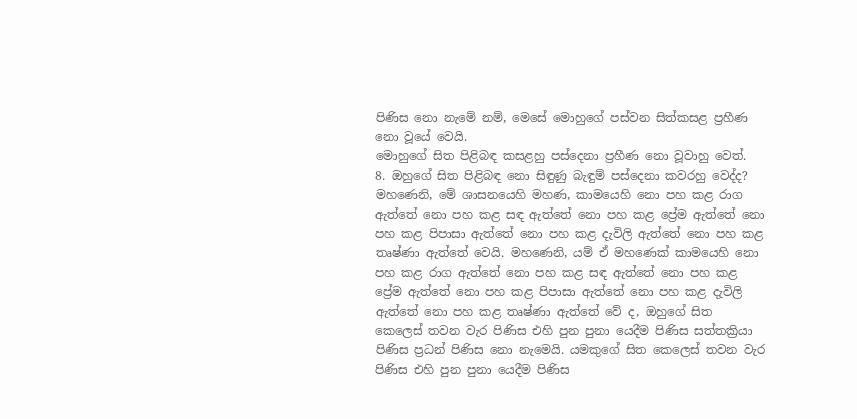පිණිස නො නැමේ නම්, මෙසේ මොහුගේ පස්වන සිත්කසළ ප්‍රහීණ නො වූයේ වෙයි.
මොහුගේ සිත පිළිබඳ කසළහු පස්දෙනා ප්‍රහීණ නො වූවාහු වෙත්.
8. ඔහුගේ සිත පිළිබඳ නො සිඳුණු බැඳුම් පස්දෙනා කවරහු වෙද්ද?
මහණෙනි, මේ ශාසනයෙහි මහණ, කාමයෙහි නො පහ කළ රාග ඇත්තේ නො පහ කළ සඳ ඇත්තේ නො පහ කළ ප්‍රේම ඇත්තේ නො පහ කළ පිපාසා ඇත්තේ නො පහ කළ දැවිලි ඇත්තේ නො පහ කළ තෘෂ්ණා ඇත්තේ වෙයි. මහණෙනි, යම් ඒ මහණෙක් කාමයෙහි නො පහ කළ රාග ඇත්තේ නො පහ කළ සඳ ඇත්තේ නො පහ කළ ප්‍රේම ඇත්තේ නො පහ කළ පිපාසා ඇත්තේ නො පහ කළ දැවිලි ඇත්තේ නො පහ කළ තෘෂ්ණා ඇත්තේ වේ ද, ඔහුගේ සිත කෙලෙස් තවන වැර පිණිස එහි පුන පුනා යෙදීම පිණිස සත්තක්‍රියා පිණිස ප්‍රධන් පිණිස නො නැමෙයි. යමකුගේ සිත කෙලෙස් තවන වැර පිණිස එහි පුන පුනා යෙදීම පිණිස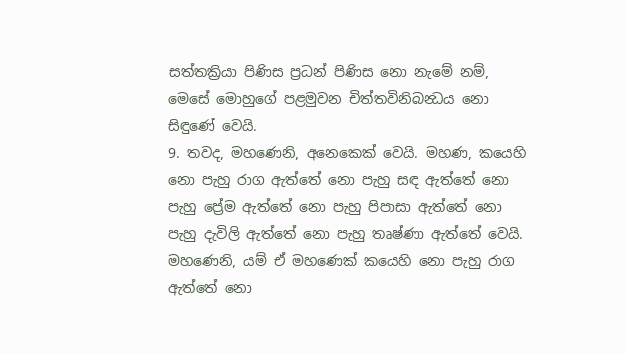සත්තක්‍රියා පිණිස ප්‍රධන් පිණිස නො නැමේ නම්, මෙසේ මොහුගේ පළමුවන චිත්තවිනිබන්‍ධය නො සිඳුණේ වෙයි.
9. තවද, මහණෙනි, අනෙකෙක් වෙයි. මහණ, කයෙහි නො පැහු රාග ඇත්තේ නො පැහු සඳ ඇත්තේ නො පැහු ප්‍රේම ඇත්තේ නො පැහු පිපාසා ඇත්තේ නො පැහු දැවිලි ඇත්තේ නො පැහු තෘෂ්ණා ඇත්තේ වෙයි. මහණෙනි, යම් ඒ මහණෙක් කයෙහි නො පැහු රාග ඇත්තේ නො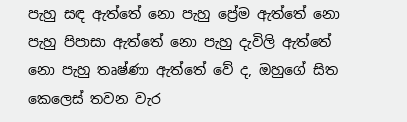පැහු සඳ ඇත්තේ නො පැහු ප්‍රේම ඇත්තේ නො පැහු පිපාසා ඇත්තේ නො පැහු දැවිලි ඇත්තේ නො පැහු තෘෂ්ණා ඇත්තේ වේ ද, ඔහුගේ සිත කෙලෙස් තවන වැර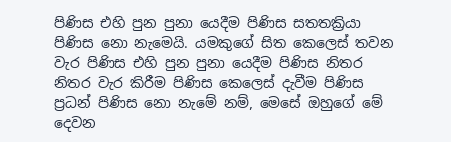පිණිස එහි පුන පුනා යෙදීම පිණිස සතතක්‍රියා පිණිස නො නැමෙයි. යමකුගේ සිත කෙලෙස් තවන වැර පිණිස එහි පුන පුනා යෙදීම පිණිස නිතර නිතර වැර කිරීම පිණිස කෙලෙස් දැවීම පිණිස ප්‍රධන් පිණිස නො නැමේ නම්, මෙසේ ඔහුගේ මේ දෙවන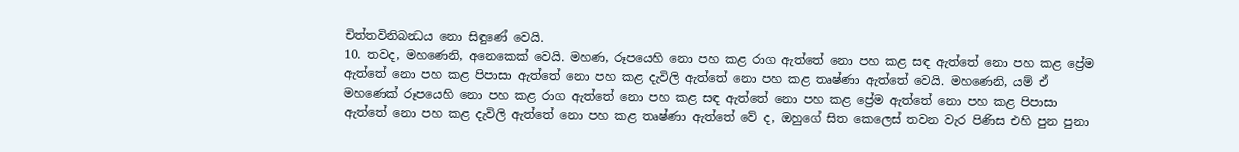චිත්තවිනිබන්‍ධය නො සිඳුණේ වෙයි.
10. තවද, මහණෙනි, අනෙකෙක් වෙයි. මහණ, රූපයෙහි නො පහ කළ රාග ඇත්තේ නො පහ කළ සඳ ඇත්තේ නො පහ කළ ප්‍රේම ඇත්තේ නො පහ කළ පිපාසා ඇත්තේ නො පහ කළ දැවිලි ඇත්තේ නො පහ කළ තෘෂ්ණා ඇත්තේ වෙයි. මහණෙනි, යම් ඒ මහණෙක් රූපයෙහි නො පහ කළ රාග ඇත්තේ නො පහ කළ සඳ ඇත්තේ නො පහ කළ ප්‍රේම ඇත්තේ නො පහ කළ පිපාසා ඇත්තේ නො පහ කළ දැවිලි ඇත්තේ නො පහ කළ තෘෂ්ණා ඇත්තේ වේ ද, ඔහුගේ සිත කෙලෙස් තවන වැර පිණිස එහි පුන පුනා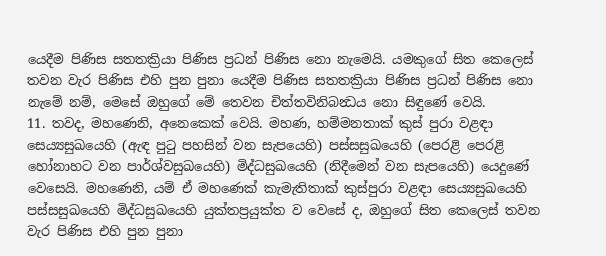යෙදීම පිණිස සතතක්‍රියා පිණිස ප්‍රධන් පිණිස නො නැමෙයි. යමකුගේ සිත කෙලෙස් තවන වැර පිණිස එහි පුන පුනා යෙදීම පිණිස සතතක්‍රියා පිණිස ප්‍රධන් පිණිස නො නැමේ නම්, මෙසේ ඔහුගේ මේ තෙවන චිත්තවිනිබන්‍ධය නො සිඳුණේ වෙයි.
11. තවද, මහණෙනි, අනෙකෙක් වෙයි. මහණ, හම්මනතාක් කුස් පුරා වළඳා සෙය්‍යසුඛයෙහි (ඇඳ පුටු පහසින් වන සැපයෙහි) පස්සසුඛයෙහි (පෙරළි පෙරළි හෝනාහට වන පාර්ශ්වසුඛයෙහි) මිද්ධසුඛයෙහි (නිදීමෙන් වන සැපයෙහි) යෙදුණේ වෙසෙයි. මහණෙනි, යම් ඒ මහණෙක් කැමැතිතාක් කුස්පුරා වළඳා සෙය්‍යසුඛයෙහි පස්සසුඛයෙහි මිද්ධසුඛයෙහි යුක්තප්‍රයුක්ත ව වෙසේ ද, ඔහුගේ සිත කෙලෙස් තවන වැර පිණිස එහි පුන පුනා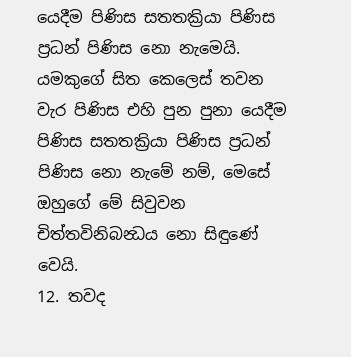යෙදීම පිණිස සතතක්‍රියා පිණිස ප්‍රධන් පිණිස නො නැමෙයි. යමකුගේ සිත කෙලෙස් තවන වැර පිණිස එහි පුන පුනා යෙදීම පිණිස සතතක්‍රියා පිණිස ප්‍රධන් පිණිස නො නැමේ නම්, මෙසේ ඔහුගේ මේ සිවුවන චිත්තවිනිබන්‍ධය නො සිඳුණේ වෙයි.
12. තවද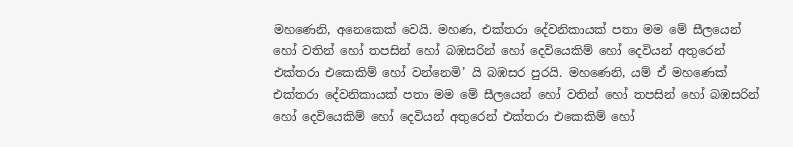මහණෙනි, අනෙකෙක් වෙයි. මහණ, එක්තරා දේවනිකායක් පතා මම මේ සීලයෙන් හෝ වතින් හෝ තපසින් හෝ බඹසරින් හෝ දෙවියෙකිම් හෝ දෙවියන් අතුරෙන් එක්තරා එකෙකිම් හෝ වන්නෙමි’ යි බඹසර පුරයි. මහණෙනි, යම් ඒ මහණෙක් එක්තරා දේවනිකායක් පතා මම මේ සීලයෙන් හෝ වතින් හෝ තපසින් හෝ බඹසරින් හෝ දෙවියෙකිම් හෝ දෙවියන් අතුරෙන් එක්තරා එකෙකිම් හෝ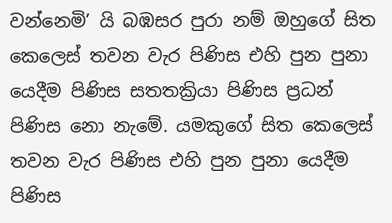වන්නෙමි’ යි බඹසර පුරා නම් ඔහුගේ සිත කෙලෙස් තවන වැර පිණිස එහි පුන පුනා යෙදීම පිණිස සතතක්‍රියා පිණිස ප්‍රධන් පිණිස නො නැමේ. යමකුගේ සිත කෙලෙස් තවන වැර පිණිස එහි පුන පුනා යෙදීම පිණිස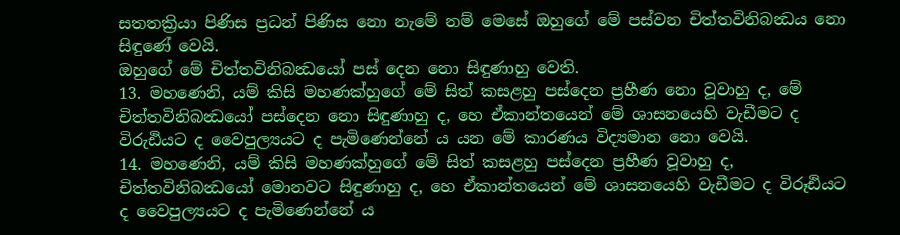සතතක්‍රියා පිණිස ප්‍රධන් පිණිස නො නැමේ නම් මෙසේ ඔහුගේ මේ පස්වන චිත්තවිනිබන්‍ධය නො සිඳුණේ වෙයි.
ඔහුගේ මේ චිත්තවිනිබන්‍ධයෝ පස් දෙන නො සිඳුණාහු වෙති.
13. මහණෙනි, යම් කිසි මහණක්හුගේ මේ සිත් කසළහු පස්දෙන ප්‍රහීණ නො වූවාහු ද, මේ චිත්තවිනිබන්‍ධයෝ පස්දෙන නො සිඳුණාහු ද, හෙ ඒකාන්තයෙන් මේ ශාසනයෙහි වැඩීමට ද විරුඪියට ද වෛපුල්‍යයට ද පැමිණෙන්නේ ය යන මේ කාරණය විද්‍යමාන නො වෙයි.
14. මහණෙනි, යම් කිසි මහණක්හුගේ මේ සිත් කසළහු පස්දෙන ප්‍රහීණ වූවාහු ද, චිත්තවිනිබන්‍ධයෝ මොනවට සිඳුණාහු ද, හෙ ඒකාන්තයෙන් මේ ශාසනයෙහි වැඩීමට ද විරූඪියට ද වෛපුල්‍යයට ද පැමිණෙන්නේ ය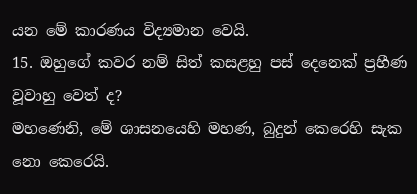යන මේ කාරණය විද්‍යමාන වෙයි.
15. ඔහුගේ කවර නම් සිත් කසළහු පස් දෙනෙක් ප්‍රහීණ වූවාහු වෙත් ද?
මහණෙනි, මේ ශාසනයෙහි මහණ, බුදුන් කෙරෙහි සැක නො කෙරෙයි.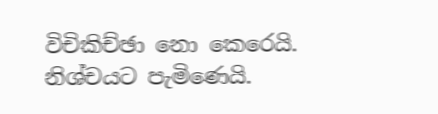විචිකිච්ඡා නො කෙරෙයි. නිශ්චයට පැමිණෙයි.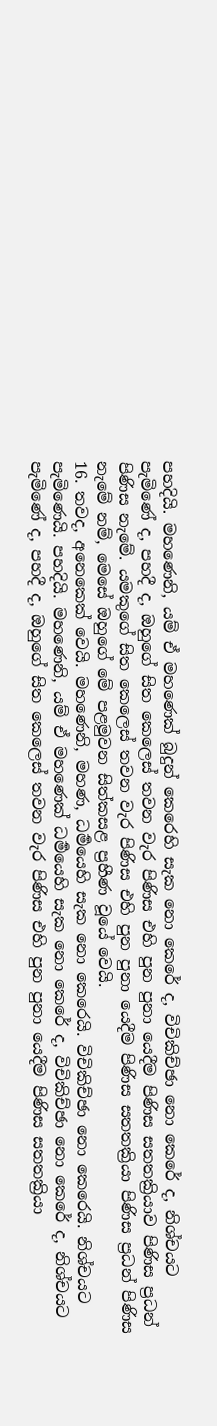පහදියි. මහණෙනි, යම් ඒ මහණෙක් බුදුන් කෙරෙහි සැක නො කෙරේ ද, විචිකිච්ඡා නො කෙරේ ද, නිශ්චයට පැමිණේ ද, පහදී ද, ඔහුගේ සිත කෙලෙස් තවන වැර පිණිස එහි පුන පුනා යෙදීම පිණිස සතතක්‍රියාව පිණිස ප්‍රධන් පිණිස නැමේ. යමකුගේ සිත කෙලෙස් තවන වැර පිණිස එහි පුන පුනා යෙදීම පිණිස සතතක්‍රියා පිණිස ප්‍රධන් පිණිස නැමේ නම්, මෙසේ ඔහුගේ මේ පළමුවන සිත්කසළ ප්‍රහීණ වූයේ වෙයි.
16. තවද, අනෙකෙක් වෙයි. මහණෙනි, මහණ, ධර්‍මයෙහි සැක නො කෙරෙයි. විචිකිච්ඡා නො කෙරෙයි. නිශ්චයට පැමිණෙයි. පහදියි. මහණෙනි, යම් ඒ මහණෙක් ධර්‍මයෙහි සැක නො කෙරේ ද, විචිකිච්ඡා නො කෙරේ ද, නිශ්චයට පැමිණේ ද, පහදී ද, ඔහුගේ සිත කෙලෙස් තවන වැර පිණිස එහි පුන පුනා යෙදීම පිණිස සතතක්‍රියා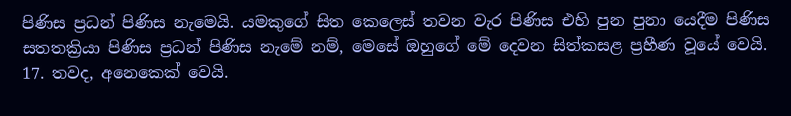පිණිස ප්‍රධන් පිණිස නැමෙයි. යමකුගේ සිත කෙලෙස් තවන වැර පිණිස එහි පුන පුනා යෙදීම පිණිස සතතක්‍රියා පිණිස ප්‍රධන් පිණිස නැමේ නම්, මෙසේ ඔහුගේ මේ දෙවන සිත්කසළ ප්‍රහීණ වූයේ වෙයි.
17. තවද, අනෙකෙක් වෙයි.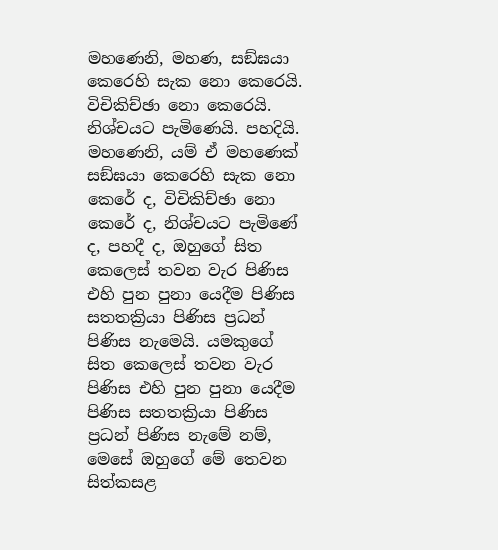මහණෙනි, මහණ, සඞ්ඝයා කෙරෙහි සැක නො කෙරෙයි. විචිකිච්ඡා නො කෙරෙයි. නිශ්චයට පැමිණෙයි. පහදියි. මහණෙනි, යම් ඒ මහණෙක් සඞ්ඝයා කෙරෙහි සැක නො කෙරේ ද, විචිකිච්ඡා නො කෙරේ ද, නිශ්චයට පැමිණේ ද, පහදී ද, ඔහුගේ සිත කෙලෙස් තවන වැර පිණිස එහි පුන පුනා යෙදීම පිණිස සතතක්‍රියා පිණිස ප්‍රධන් පිණිස නැමෙයි. යමකුගේ සිත කෙලෙස් තවන වැර පිණිස එහි පුන පුනා යෙදීම පිණිස සතතක්‍රියා පිණිස ප්‍රධන් පිණිස නැමේ නම්, මෙසේ ඔහුගේ මේ තෙවන සිත්කසළ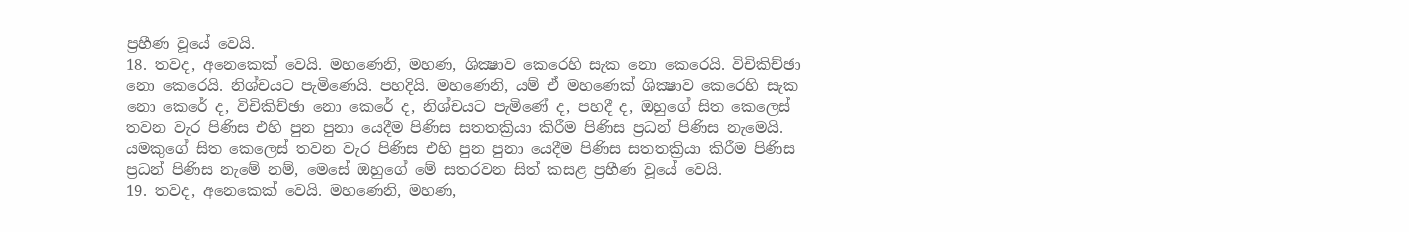ප්‍රහීණ වූයේ වෙයි.
18. තවද, අනෙකෙක් වෙයි. මහණෙනි, මහණ, ශික්‍ෂාව කෙරෙහි සැක නො කෙරෙයි. විචිකිච්ඡා නො කෙරෙයි. නිශ්චයට පැමිණෙයි. පහදියි. මහණෙනි, යම් ඒ මහණෙක් ශික්‍ෂාව කෙරෙහි සැක නො කෙරේ ද, විචිකිච්ඡා නො කෙරේ ද, නිශ්චයට පැමිණේ ද, පහදී ද, ඔහුගේ සිත කෙලෙස් තවන වැර පිණිස එහි පුන පුනා යෙදීම පිණිස සතතක්‍රියා කිරීම පිණිස ප්‍රධන් පිණිස නැමෙයි. යමකුගේ සිත කෙලෙස් තවන වැර පිණිස එහි පුන පුනා යෙදීම පිණිස සතතක්‍රියා කිරීම පිණිස ප්‍රධන් පිණිස නැමේ නම්, මෙසේ ඔහුගේ මේ සතරවන සිත් කසළ ප්‍රහීණ වූයේ වෙයි.
19. තවද, අනෙකෙක් වෙයි. මහණෙනි, මහණ,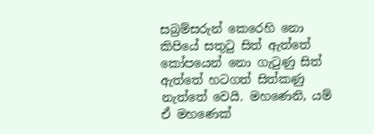සබ්‍රම්සරුන් කෙරෙහි නො කිපියේ සතුටු සිත් ඇත්තේ කෝපයෙන් නො ගැටුණු සිත් ඇත්තේ හටගත් සිත්කණු නැත්තේ වෙයි. මහණෙනි, යම් ඒ මහණෙක්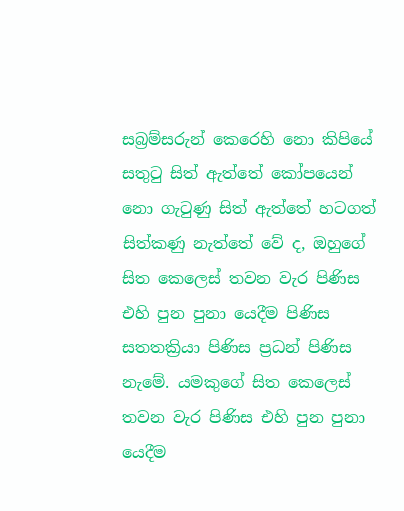සබ්‍රම්සරුන් කෙරෙහි නො කිපියේ සතුටු සිත් ඇත්තේ කෝපයෙන් නො ගැටුණු සිත් ඇත්තේ හටගත් සිත්කණු නැත්තේ වේ ද, ඔහුගේ සිත කෙලෙස් තවන වැර පිණිස එහි පුන පුනා යෙදීම පිණිස සතතක්‍රියා පිණිස ප්‍රධන් පිණිස නැමේ. යමකුගේ සිත කෙලෙස් තවන වැර පිණිස එහි පුන පුනා යෙදීම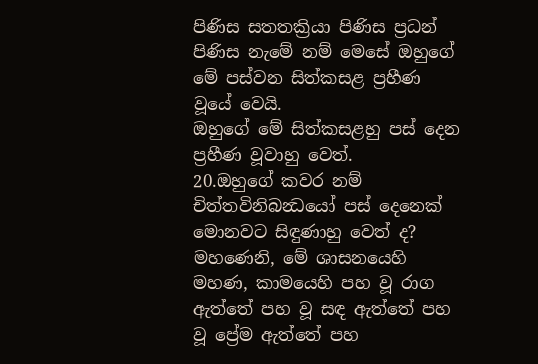පිණිස සතතක්‍රියා පිණිස ප්‍රධන් පිණිස නැමේ නම් මෙසේ ඔහුගේ මේ පස්වන සිත්කසළ ප්‍රහීණ වූයේ වෙයි.
ඔහුගේ මේ සිත්කසළහු පස් දෙන ප්‍රහීණ වූවාහු වෙත්.
20.ඔහුගේ කවර නම් චිත්තවිනිබන්‍ධයෝ පස් දෙනෙක් මොනවට සිඳුණාහු වෙත් ද?
මහණෙනි, මේ ශාසනයෙහි මහණ, කාමයෙහි පහ වූ රාග ඇත්තේ පහ වූ සඳ ඇත්තේ පහ වූ ප්‍රේම ඇත්තේ පහ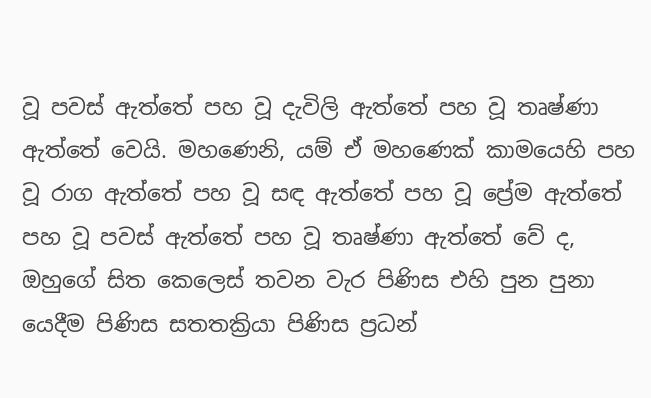වූ පවස් ඇත්තේ පහ වූ දැවිලි ඇත්තේ පහ වූ තෘෂ්ණා ඇත්තේ වෙයි. මහණෙනි, යම් ඒ මහණෙක් කාමයෙහි පහ වූ රාග ඇත්තේ පහ වූ සඳ ඇත්තේ පහ වූ ප්‍රේම ඇත්තේ පහ වූ පවස් ඇත්තේ පහ වූ තෘෂ්ණා ඇත්තේ වේ ද, ඔහුගේ සිත කෙලෙස් තවන වැර පිණිස එහි පුන පුනා යෙදීම පිණිස සතතක්‍රියා පිණිස ප්‍රධන්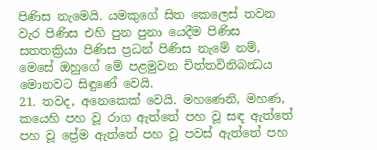පිණිස නැමෙයි. යමකුගේ සිත කෙලෙස් තවන වැර පිණිස එහි පුන පුනා යෙදීම පිණිස සතතක්‍රියා පිණිස ප්‍රධන් පිණිස නැමේ නම්, මෙසේ ඔහුගේ මේ පළමුවන චිත්තවිනිබන්‍ධය මොනවට සිඳුණේ වෙයි.
21. තවද, අනෙකෙක් වෙයි. මහණෙනි, මහණ, කයෙහි පහ වූ රාග ඇත්තේ පහ වූ සඳ ඇත්තේ පහ වූ ප්‍රේම ඇත්තේ පහ වූ පවස් ඇත්තේ පහ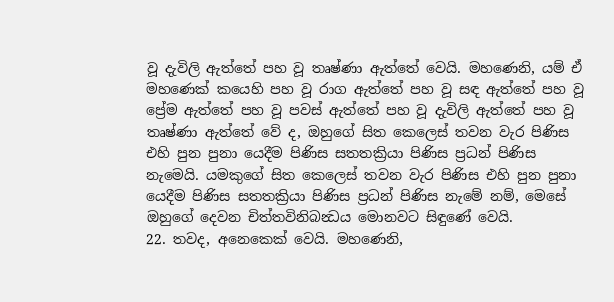වූ දැවිලි ඇත්තේ පහ වූ තෘෂ්ණා ඇත්තේ වෙයි. මහණෙනි, යම් ඒ මහණෙක් කයෙහි පහ වූ රාග ඇත්තේ පහ වූ සඳ ඇත්තේ පහ වූ ප්‍රේම ඇත්තේ පහ වූ පවස් ඇත්තේ පහ වූ දැවිලි ඇත්තේ පහ වූ තෘෂ්ණා ඇත්තේ වේ ද, ඔහුගේ සිත කෙලෙස් තවන වැර පිණිස එහි පුන පුනා යෙදීම පිණිස සතතක්‍රියා පිණිස ප්‍රධන් පිණිස නැමෙයි. යමකුගේ සිත කෙලෙස් තවන වැර පිණිස එහි පුන පුනා යෙදීම පිණිස සතතක්‍රියා පිණිස ප්‍රධන් පිණිස නැමේ නම්, මෙසේ ඔහුගේ දෙවන චිත්තවිනිබන්‍ධය මොනවට සිඳුණේ වෙයි.
22. තවද, අනෙකෙක් වෙයි. මහණෙනි,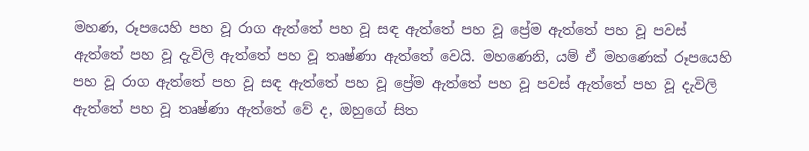මහණ, රූපයෙහි පහ වූ රාග ඇත්තේ පහ වූ සඳ ඇත්තේ පහ වූ ප්‍රේම ඇත්තේ පහ වූ පවස් ඇත්තේ පහ වූ දැවිලි ඇත්තේ පහ වූ තෘෂ්ණා ඇත්තේ වෙයි. මහණෙනි, යම් ඒ මහණෙක් රූපයෙහි පහ වූ රාග ඇත්තේ පහ වූ සඳ ඇත්තේ පහ වූ ප්‍රේම ඇත්තේ පහ වූ පවස් ඇත්තේ පහ වූ දැවිලි ඇත්තේ පහ වූ තෘෂ්ණා ඇත්තේ වේ ද, ඔහුගේ සිත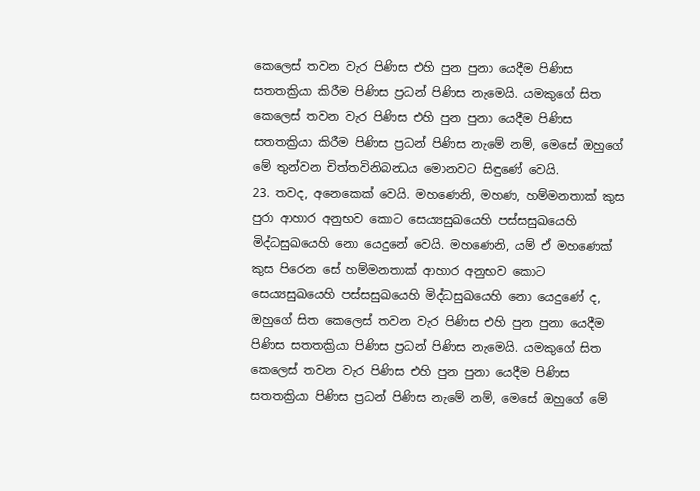කෙලෙස් තවන වැර පිණිස එහි පුන පුනා යෙදීම පිණිස සතතක්‍රියා කිරීම පිණිස ප්‍රධන් පිණිස නැමෙයි. යමකුගේ සිත කෙලෙස් තවන වැර පිණිස එහි පුන පුනා යෙදීම පිණිස සතතක්‍රියා කිරීම පිණිස ප්‍රධන් පිණිස නැමේ නම්, මෙසේ ඔහුගේ මේ තුන්වන චිත්තවිනිබන්‍ධය මොනවට සිඳුණේ වෙයි.
23. තවද, අනෙකෙක් වෙයි. මහණෙනි, මහණ, හම්මනතාක් කුස පුරා ආහාර අනුභව කොට සෙය්‍යසුඛයෙහි පස්සසුඛයෙහි මිද්ධසුඛයෙහි නො යෙදුනේ වෙයි. මහණෙනි, යම් ඒ මහණෙක් කුස පිරෙන සේ හම්මනතාක් ආහාර අනුභව කොට සෙය්‍යසුඛයෙහි පස්සසුඛයෙහි මිද්ධසුඛයෙහි නො යෙදුණේ ද, ඔහුගේ සිත කෙලෙස් තවන වැර පිණිස එහි පුන පුනා යෙදීම පිණිස සතතක්‍රියා පිණිස ප්‍රධන් පිණිස නැමෙයි. යමකුගේ සිත කෙලෙස් තවන වැර පිණිස එහි පුන පුනා යෙදීම පිණිස සතතක්‍රියා පිණිස ප්‍රධන් පිණිස නැමේ නම්, මෙසේ ඔහුගේ මේ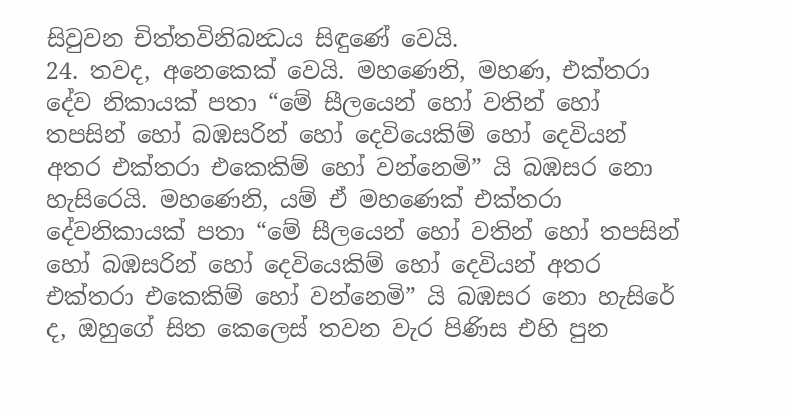සිවුවන චිත්තවිනිබන්‍ධය සිඳුණේ වෙයි.
24. තවද, අනෙකෙක් වෙයි. මහණෙනි, මහණ, එක්තරා දේව නිකායක් පතා “මේ සීලයෙන් හෝ වතින් හෝ තපසින් හෝ බඹසරින් හෝ දෙවියෙකිම් හෝ දෙවියන් අතර එක්තරා එකෙකිම් හෝ වන්නෙමි” යි බඹසර නො හැසිරෙයි. මහණෙනි, යම් ඒ මහණෙක් එක්තරා දේවනිකායක් පතා “මේ සීලයෙන් හෝ වතින් හෝ තපසින් හෝ බඹසරින් හෝ දෙවියෙකිම් හෝ දෙවියන් අතර එක්තරා එකෙකිම් හෝ වන්නෙමි” යි බඹසර නො හැසිරේ ද, ඔහුගේ සිත කෙලෙස් තවන වැර පිණිස එහි පුන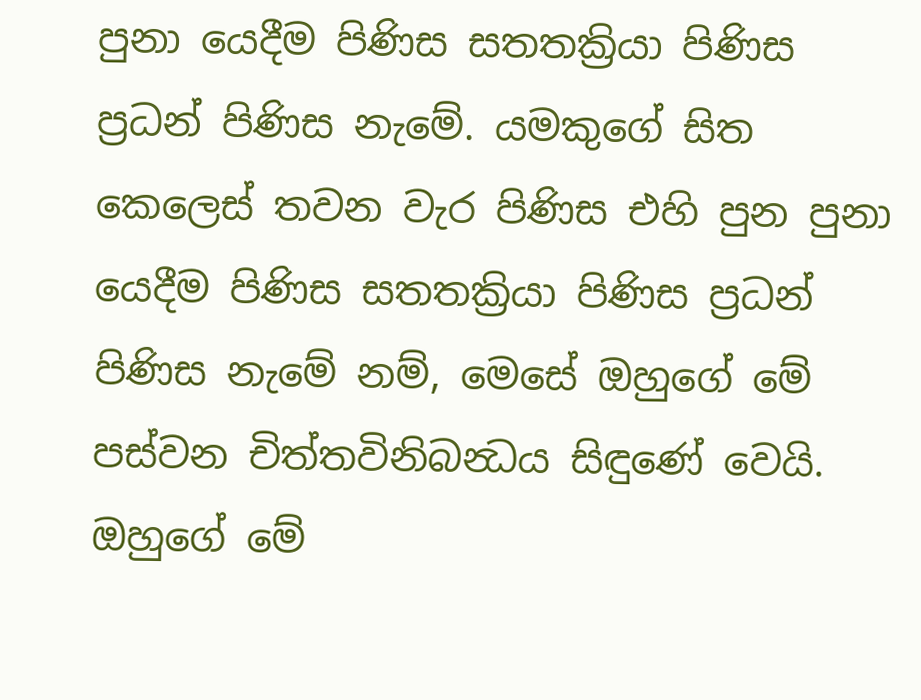පුනා යෙදීම පිණිස සතතක්‍රියා පිණිස ප්‍රධන් පිණිස නැමේ. යමකුගේ සිත කෙලෙස් තවන වැර පිණිස එහි පුන පුනා යෙදීම පිණිස සතතක්‍රියා පිණිස ප්‍රධන් පිණිස නැමේ නම්, මෙසේ ඔහුගේ මේ පස්වන චිත්තවිනිබන්‍ධය සිඳුණේ වෙයි.
ඔහුගේ මේ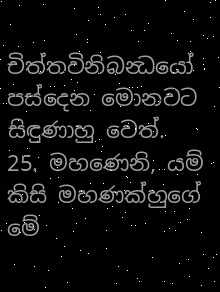චිත්තවිනිබන්‍ධයෝ පස්දෙන මොනවට සිඳුණාහු වෙත්.
25. මහණෙනි, යම් කිසි මහණක්හුගේ මේ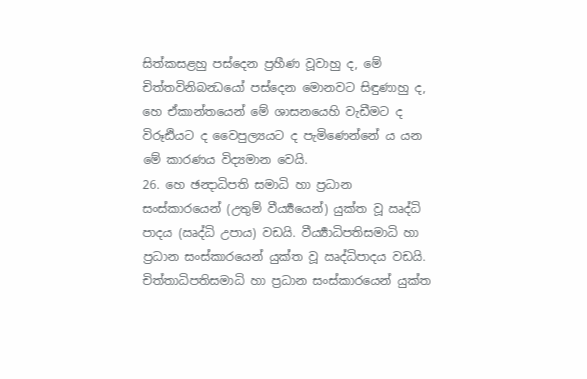සිත්කසළහු පස්දෙන ප්‍රහීණ වූවාහු ද, මේ චිත්තවිනිබන්‍ධයෝ පස්දෙන මොනවට සිඳුණාහු ද, හෙ ඒකාන්තයෙන් මේ ශාසනයෙහි වැඩීමට ද විරූඪියට ද වෛපුල්‍යයට ද පැමිණෙන්නේ ය යන මේ කාරණය විද්‍යමාන වෙයි.
26. හෙ ඡන්‍දාධිපති සමාධි හා ප්‍රධාන සංස්කාරයෙන් (උතුම් වීර්‍ය්‍යයෙන්) යුක්ත වූ ඍද්ධි පාදය (ඍද්ධි උපාය) වඩයි. වීර්‍ය්‍යාධිපතිසමාධි හා ප්‍රධාන සංස්කාරයෙන් යුක්ත වූ ඍද්ධිපාදය වඩයි. චිත්තාධිපතිසමාධි හා ප්‍රධාන සංස්කාරයෙන් යුක්ත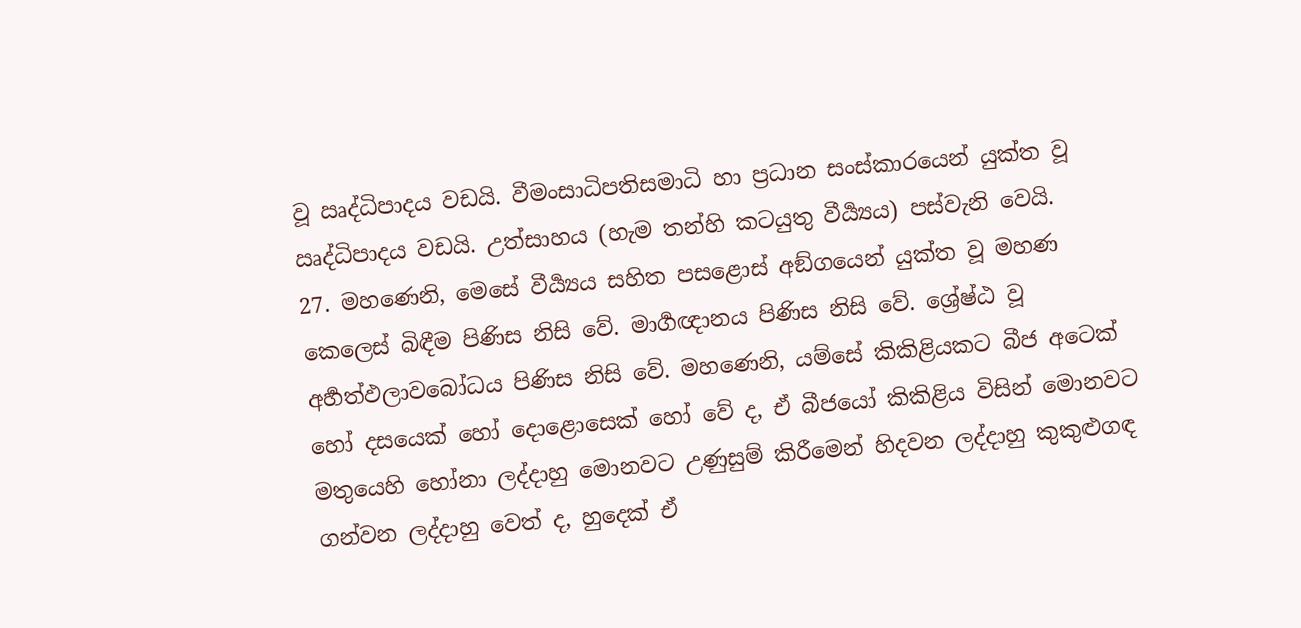වූ ඍද්ධිපාදය වඩයි. වීමංසාධිපතිසමාධි හා ප්‍රධාන සංස්කාරයෙන් යුක්ත වූ ඍද්ධිපාදය වඩයි. උත්සාහය (හැම තන්හි කටයුතු වීර්‍ය්‍යය) පස්වැනි වෙයි.
27. මහණෙනි, මෙසේ වීර්‍ය්‍යය සහිත පසළොස් අඞ්ගයෙන් යුක්ත වූ මහණ කෙලෙස් බිඳීම පිණිස නිසි වේ. මාර්‍ගඥානය පිණිස නිසි වේ. ශ්‍රේෂ්ඨ වූ අර්‍හත්ඵලාවබෝධය පිණිස නිසි වේ. මහණෙනි, යම්සේ කිකිළියකට බීජ අටෙක් හෝ දසයෙක් හෝ දොළොසෙක් හෝ වේ ද, ඒ බීජයෝ කිකිළිය විසින් මොනවට මතුයෙහි හෝනා ලද්දාහු මොනවට උණුසුම් කිරීමෙන් හිදවන ලද්දාහු කුකුළුගඳ ගන්වන ලද්දාහු වෙත් ද, හුදෙක් ඒ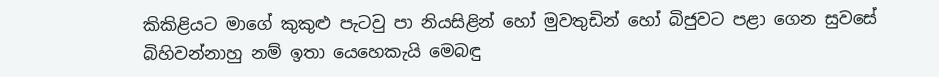කිකිළියට මාගේ කුකුළු පැටවු පා නියසිළින් හෝ මුවතුඩින් හෝ බිජුවට පළා ගෙන සුවසේ බිහිවන්නාහු නම් ඉතා යෙහෙකැයි මෙබඳු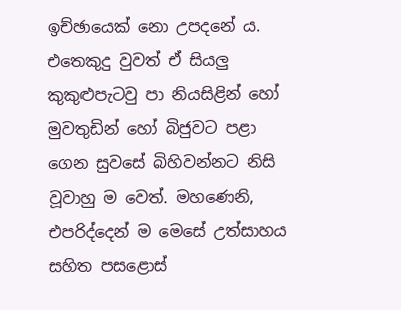ඉච්ඡායෙක් නො උපදනේ ය. එතෙකුදු වුවත් ඒ සියලු කුකුළුපැටවු පා නියසිළින් හෝ මුවතුඩින් හෝ බිජුවට පළා ගෙන සුවසේ බිහිවන්නට නිසි වූවාහු ම වෙත්. මහණෙනි, එපරිද්දෙන් ම මෙසේ උත්සාහය සහිත පසළොස්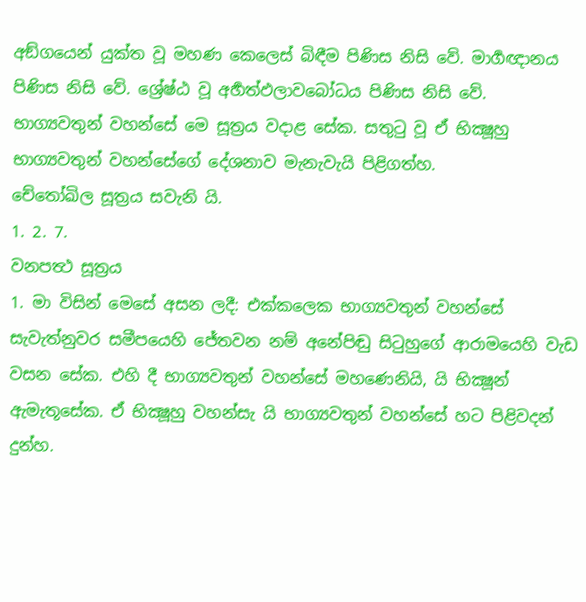අඞ්ගයෙන් යුක්ත වූ මහණ කෙලෙස් බිඳීම පිණිස නිසි වේ. මාර්‍ගඥානය පිණිස නිසි වේ. ශ්‍රේෂ්ඨ වූ අර්‍හත්ඵලාවබෝධය පිණිස නිසි වේ.
භාග්‍යවතුන් වහන්සේ මෙ සූත්‍රය වදාළ සේක. සතුටු වූ ඒ භික්‍ෂූහු භාග්‍යවතුන් වහන්සේගේ දේශනාව මැනැවැයි පිළිගත්හ.
චේතෝඛිල සූත්‍රය සවැනි යි.
1. 2. 7.
වනපත්‍ථ සූත්‍රය
1. මා විසින් මෙසේ අසන ලදී: එක්කලෙක භාග්‍යවතුන් වහන්සේ සැවැත්නුවර සමීපයෙහි ජේතවන නම් අනේපිඬු සිටුහුගේ ආරාමයෙහි වැඩ වසන සේක. එහි දී භාග්‍යවතුන් වහන්සේ මහණෙනියි, යි භික්‍ෂූන් ඇමැතූසේක. ඒ භික්‍ෂූහු වහන්සැ යි භාග්‍යවතුන් වහන්සේ හට පිළිවදන් දුන්හ.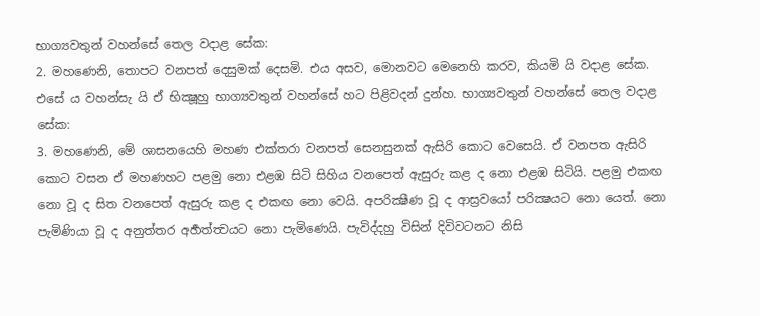භාග්‍යවතුන් වහන්සේ තෙල වදාළ සේක:
2. මහණෙනි, තොපට වනපත් දෙසුමක් දෙසමි. එය අසව, මොනවට මෙනෙහි කරව, කියමි යි වදාළ සේක. එසේ ය වහන්සැ යි ඒ භික්‍ෂූහු භාග්‍යවතුන් වහන්සේ හට පිළිවදන් දුන්හ. භාග්‍යවතුන් වහන්සේ තෙල වදාළ සේක:
3. මහණෙනි, මේ ශාසනයෙහි මහණ එක්තරා වනපත් සෙනසුනක් ඇසිරි කොට වෙසෙයි. ඒ වනපත ඇසිරි කොට වසන ඒ මහණහට පළමු නො එළඹ සිටි සිහිය වනපෙත් ඇසුරු කළ ද නො එළඹ සිටියි. පළමු එකඟ නො වූ ද සිත වනපෙත් ඇසුරු කළ ද එකඟ නො වෙයි. අපරික්‍ෂීණ වූ ද ආස්‍රවයෝ පරික්‍ෂයට නො යෙත්. නො පැමිණියා වූ ද අනුත්තර අර්‍හත්ත්‍වයට නො පැමිණෙයි. පැවිද්දහු විසින් දිවිවටනට නිසි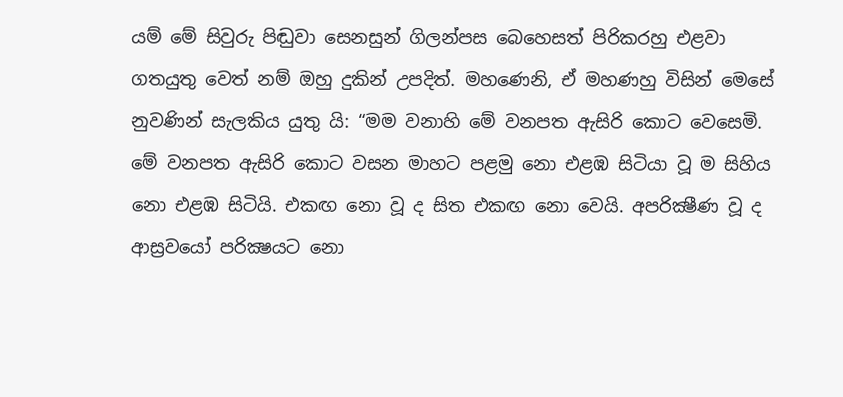යම් මේ සිවුරු පිඬුවා සෙනසුන් ගිලන්පස බෙහෙසත් පිරිකරහු එළවා ගතයුතු වෙත් නම් ඔහු දුකින් උපදිත්. මහණෙනි, ඒ මහණහු විසින් මෙසේ නුවණින් සැලකිය යුතු යි: “මම වනාහි මේ වනපත ඇසිරි කොට වෙසෙමි. මේ වනපත ඇසිරි කොට වසන මාහට පළමු නො එළඹ සිටියා වූ ම සිහිය නො එළඹ සිටියි. එකඟ නො වූ ද සිත එකඟ නො වෙයි. අපරික්‍ෂීණ වූ ද ආස්‍රවයෝ පරික්‍ෂයට නො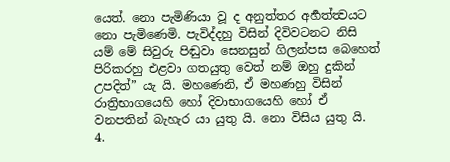යෙත්. නො පැමිණියා වූ ද අනුත්තර අර්‍හත්ත්‍වයට නො පැමිණෙමි. පැවිද්දහු විසින් දිවිවටනට නිසි යම් මේ සිවුරු පිඬුවා සෙනසුන් ගිලන්පස බෙහෙත් පිරිකරහු එළවා ගතයුතු වෙත් නම් ඔහු දුකින් උපදිත්” යැ යි. මහණෙනි, ඒ මහණහු විසින් රාත්‍රිභාගයෙහි හෝ දිවාභාගයෙහි හෝ ඒ වනපතින් බැහැර යා යුතු යි. නො විසිය යුතු යි.
4.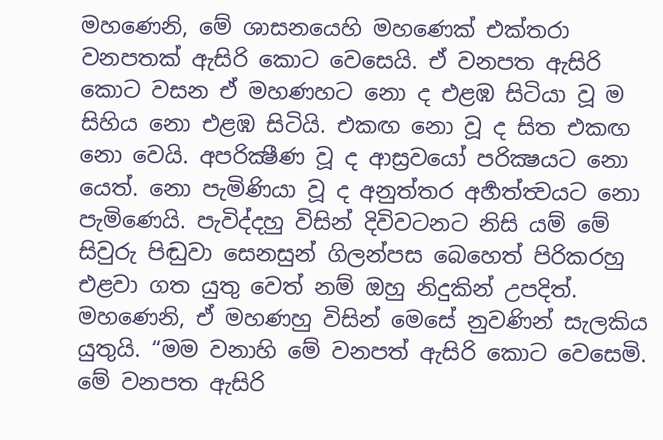මහණෙනි, මේ ශාසනයෙහි මහණෙක් එක්තරා වනපතක් ඇසිරි කොට වෙසෙයි. ඒ වනපත ඇසිරි කොට වසන ඒ මහණහට නො ද එළඹ සිටියා වූ ම සිහිය නො එළඹ සිටියි. එකඟ නො වූ ද සිත එකඟ නො වෙයි. අපරික්‍ෂීණ වූ ද ආස්‍රවයෝ පරික්‍ෂයට නො යෙත්. නො පැමිණියා වූ ද අනුත්තර අර්‍හත්ත්‍වයට නො පැමිණෙයි. පැවිද්දහු විසින් දිවිවටනට නිසි යම් මේ සිවුරු පිඬුවා සෙනසුන් ගිලන්පස බෙහෙත් පිරිකරහු එළවා ගත යුතු වෙත් නම් ඔහු නිදුකින් උපදිත්. මහණෙනි, ඒ මහණහු විසින් මෙසේ නුවණින් සැලකිය යුතුයි. “මම වනාහි මේ වනපත් ඇසිරි කොට වෙසෙමි. මේ වනපත ඇසිරි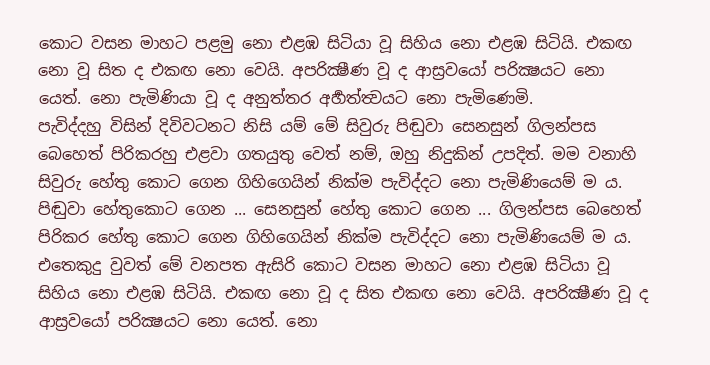කොට වසන මාහට පළමු නො එළඹ සිටියා වූ සිහිය නො එළඹ සිටියි. එකඟ නො වූ සිත ද එකඟ නො වෙයි. අපරික්‍ෂීණ වූ ද ආස්‍රවයෝ පරික්‍ෂයට නො යෙත්. නො පැමිණියා වූ ද අනුත්තර අර්‍හත්ත්‍වයට නො පැමිණෙමි.
පැවිද්දහු විසින් දිවිවටනට නිසි යම් මේ සිවුරු පිඬුවා සෙනසුන් ගිලන්පස බෙහෙත් පිරිකරහු එළවා ගතයුතු වෙත් නම්, ඔහු නිදුකින් උපදිත්. මම වනාහි සිවුරු හේතු කොට ගෙන ගිහිගෙයින් නික්ම පැවිද්දට නො පැමිණියෙම් ම ය. පිඬුවා හේතුකොට ගෙන ... සෙනසුන් හේතු කොට ගෙන ... ගිලන්පස බෙහෙත් පිරිකර හේතු කොට ගෙන ගිහිගෙයින් නික්ම පැවිද්දට නො පැමිණියෙම් ම ය. එතෙකුදු වුවත් මේ වනපත ඇසිරි කොට වසන මාහට නො එළඹ සිටියා වූ සිහිය නො එළඹ සිටියි. එකඟ නො වූ ද සිත එකඟ නො වෙයි. අපරික්‍ෂීණ වූ ද ආස්‍රවයෝ පරික්‍ෂයට නො යෙත්. නො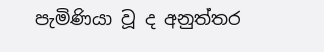පැමිණියා වූ ද අනුත්තර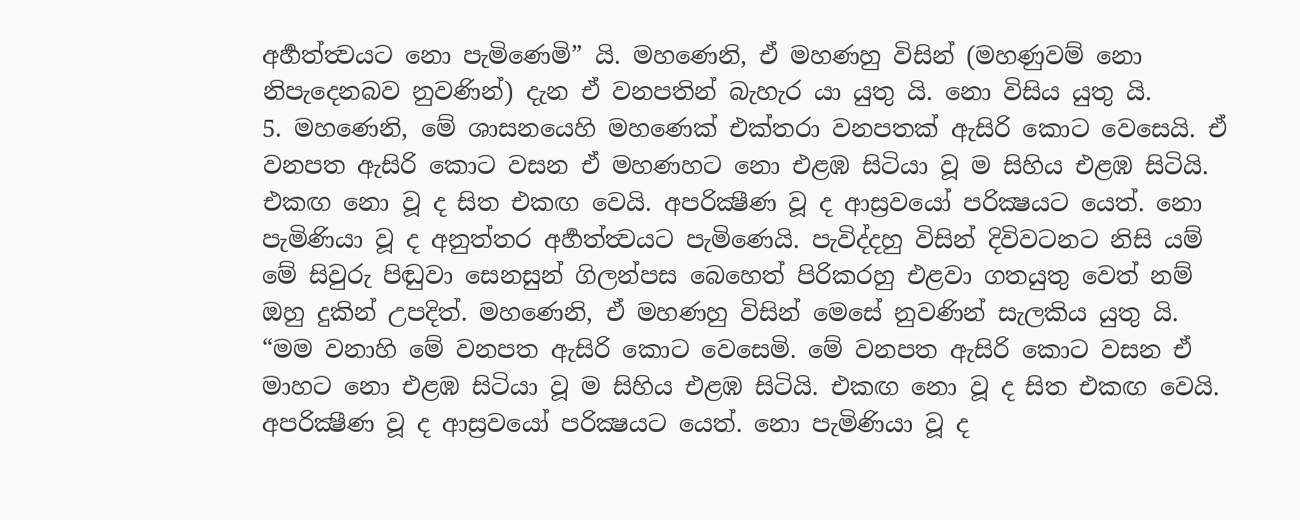අර්‍හත්ත්‍වයට නො පැමිණෙමි” යි. මහණෙනි, ඒ මහණහු විසින් (මහණුවම් නො නිපැදෙනබව නුවණින්) දැන ඒ වනපතින් බැහැර යා යුතු යි. නො විසිය යුතු යි.
5. මහණෙනි, මේ ශාසනයෙහි මහණෙක් එක්තරා වනපතක් ඇසිරි කොට වෙසෙයි. ඒ වනපත ඇසිරි කොට වසන ඒ මහණහට නො එළඹ සිටියා වූ ම සිහිය එළඹ සිටියි. එකඟ නො වූ ද සිත එකඟ වෙයි. අපරික්‍ෂීණ වූ ද ආස්‍රවයෝ පරික්‍ෂයට යෙත්. නො පැමිණියා වූ ද අනුත්තර අර්‍හත්ත්‍වයට පැමිණෙයි. පැවිද්දහු විසින් දිවිවටනට නිසි යම් මේ සිවුරු පිඬුවා සෙනසුන් ගිලන්පස බෙහෙත් පිරිකරහු එළවා ගතයුතු වෙත් නම් ඔහු දුකින් උපදිත්. මහණෙනි, ඒ මහණහු විසින් මෙසේ නුවණින් සැලකිය යුතු යි. “මම වනාහි මේ වනපත ඇසිරි කොට වෙසෙමි. මේ වනපත ඇසිරි කොට වසන ඒ මාහට නො එළඹ සිටියා වූ ම සිහිය එළඹ සිටියි. එකඟ නො වූ ද සිත එකඟ වෙයි. අපරික්‍ෂීණ වූ ද ආස්‍රවයෝ පරික්‍ෂයට යෙත්. නො පැමිණියා වූ ද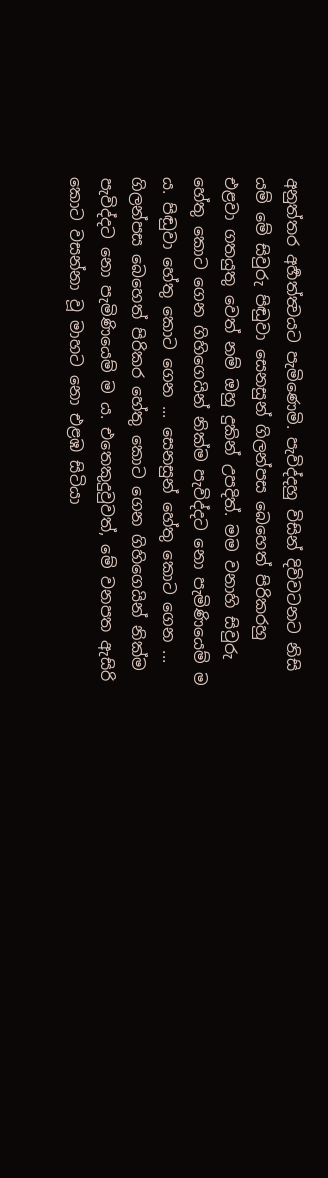අනුත්තර අර්‍හත්ත්‍වයට පැමිණෙමි. පැවිද්දහු විසින් දිවිවටනට නිසි යම් මේ සිවුරු පිඬුවා සෙනසුන් ගිලන්පස බෙහෙත් පිරිකරහු එළවා ගතයුතු වෙත් නම් ඔහු දුකින් උපදිත්. මම වනාහි සිවුරු හේතු කොට ගෙන ගිහිගෙයින් නික්ම පැවිද්දට නො පැමිණියෙම් ම ය. පිඬුවා හේතු කොට ගෙන ... සෙනසුන් හේතු කොට ගෙන ... ගිලන්පස බෙහෙත් පිරිකර හේතු කොට ගෙන ගිහිගෙයින් නික්ම පැවිද්දට නො පැමිණියෙම් ම ය. එතෙකුදුවුවත්, මේ වනපත ඇසිරි කොට වසන්නා වූ මාහට නො එළඹ සිටියා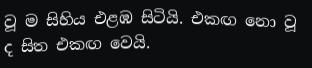වූ ම සිහිය එළඹ සිටියි. එකඟ නො වූ ද සිත එකඟ වෙයි.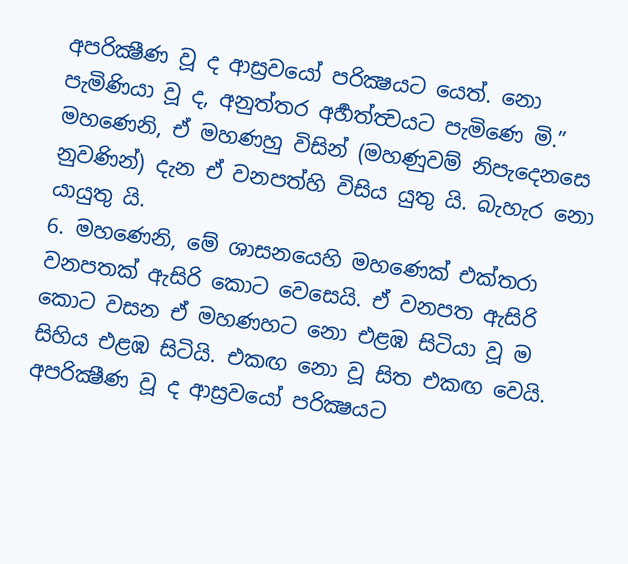අපරික්‍ෂීණ වූ ද ආස්‍රවයෝ පරික්‍ෂයට යෙත්. නො පැමිණියා වූ ද, අනුත්තර අර්‍හත්ත්‍වයට පැමිණෙ මි.” මහණෙනි, ඒ මහණහු විසින් (මහණුවම් නිපැදෙනසෙ නුවණින්) දැන ඒ වනපත්හි විසිය යුතු යි. බැහැර නො යායුතු යි.
6. මහණෙනි, මේ ශාසනයෙහි මහණෙක් එක්තරා වනපතක් ඇසිරි කොට වෙසෙයි. ඒ වනපත ඇසිරි කොට වසන ඒ මහණහට නො එළඹ සිටියා වූ ම සිහිය එළඹ සිටියි. එකඟ නො වූ සිත එකඟ වෙයි. අපරික්‍ෂීණ වූ ද ආස්‍රවයෝ පරික්‍ෂයට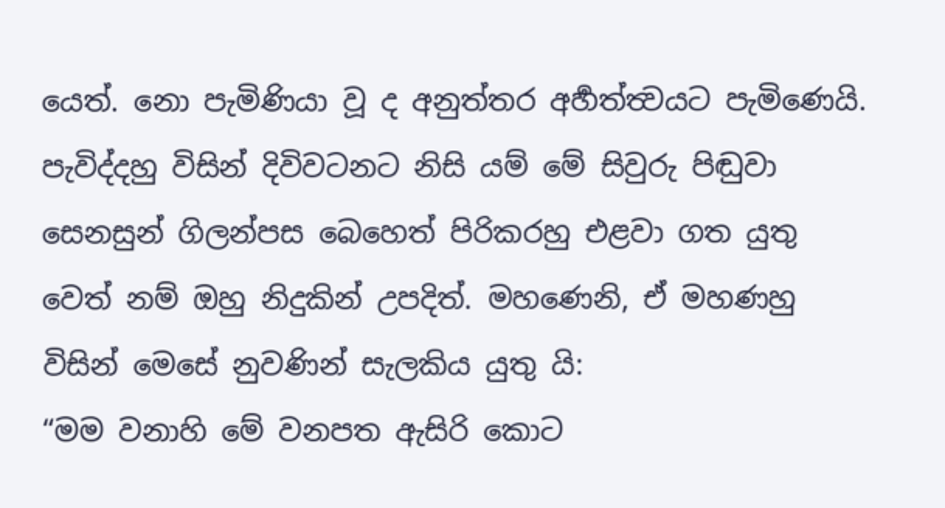යෙත්. නො පැමිණියා වූ ද අනුත්තර අර්‍හත්ත්‍වයට පැමිණෙයි. පැවිද්දහු විසින් දිවිවටනට නිසි යම් මේ සිවුරු පිඬුවා සෙනසුන් ගිලන්පස බෙහෙත් පිරිකරහු එළවා ගත යුතු වෙත් නම් ඔහු නිදුකින් උපදිත්. මහණෙනි, ඒ මහණහු විසින් මෙසේ නුවණින් සැලකිය යුතු යි:
“මම වනාහි මේ වනපත ඇසිරි කොට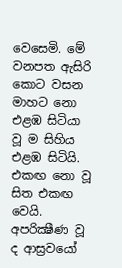වෙසෙමි. මේ වනපත ඇසිරි කොට වසන මාහට නො එළඹ සිටියා වූ ම සිහිය එළඹ සිටියි. එකඟ නො වූ සිත එකඟ වෙයි. අපරික්‍ෂීණ වූ ද ආස්‍රවයෝ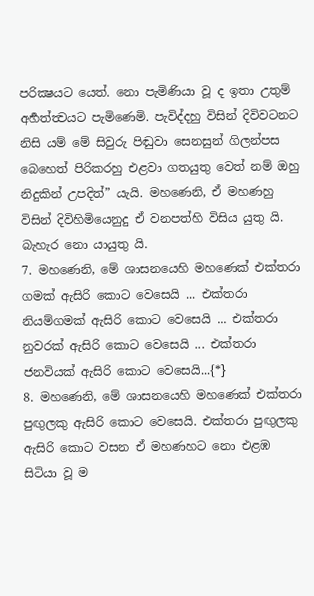පරික්‍ෂයට යෙත්. නො පැමිණියා වූ ද ඉතා උතුම් අර්‍හත්ත්‍වයට පැමිණෙමි. පැවිද්දහු විසින් දිවිවටනට නිසි යම් මේ සිවුරු පිඬුවා සෙනසුන් ගිලන්පස බෙහෙත් පිරිකරහු එළවා ගතයුතු වෙත් නම් ඔහු නිදුකින් උපදිත්” යැයි. මහණෙනි, ඒ මහණහු විසින් දිවිහිමියෙනුදු ඒ වනපත්හි විසිය යුතු යි. බැහැර නො යායුතු යි.
7. මහණෙනි, මේ ශාසනයෙහි මහණෙක් එක්තරා ගමක් ඇසිරි කොට වෙසෙයි ... එක්තරා නියම්ගමක් ඇසිරි කොට වෙසෙයි ... එක්තරා නුවරක් ඇසිරි කොට වෙසෙයි ... එක්තරා ජනවියක් ඇසිරි කොට වෙසෙයි...{*}
8. මහණෙනි, මේ ශාසනයෙහි මහණෙක් එක්තරා පුඟුලකු ඇසිරි කොට වෙසෙයි. එක්තරා පුඟුලකු ඇසිරි කොට වසන ඒ මහණහට නො එළඹ සිටියා වූ ම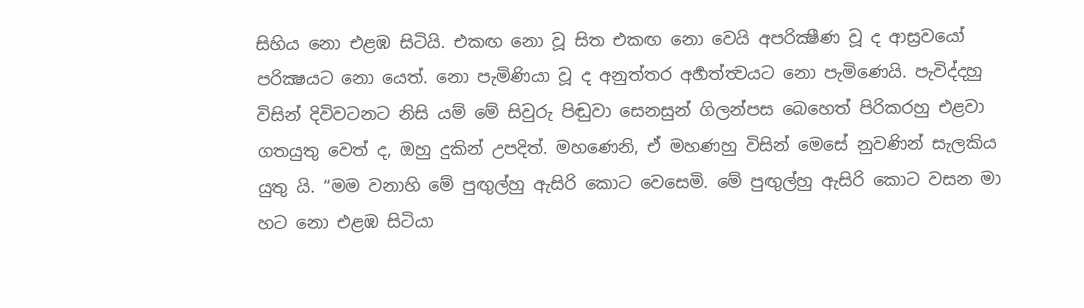සිහිය නො එළඹ සිටියි. එකඟ නො වූ සිත එකඟ නො වෙයි අපරික්‍ෂීණ වූ ද ආස්‍රවයෝ පරික්‍ෂයට නො යෙත්. නො පැමිණියා වූ ද අනුත්තර අර්‍හත්ත්‍වයට නො පැමිණෙයි. පැවිද්දහු විසින් දිවිවටනට නිසි යම් මේ සිවුරු පිඬුවා සෙනසුන් ගිලන්පස බෙහෙත් පිරිකරහු එළවා ගතයුතු වෙත් ද, ඔහු දුකින් උපදිත්. මහණෙනි, ඒ මහණහු විසින් මෙසේ නුවණින් සැලකිය යුතු යි. “මම වනාහි මේ පුඟුල්හු ඇසිරි කොට වෙසෙමි. මේ පුඟුල්හු ඇසිරි කොට වසන මා හට නො එළඹ සිටියා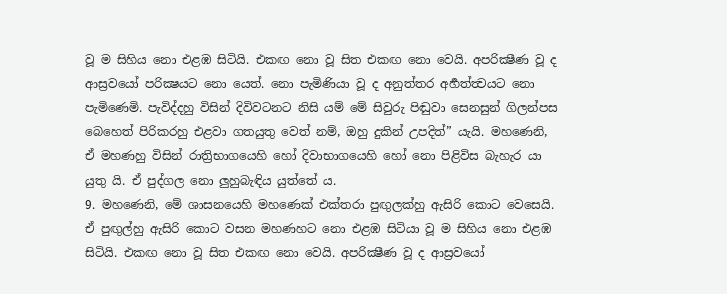වූ ම සිහිය නො එළඹ සිටියි. එකඟ නො වූ සිත එකඟ නො වෙයි. අපරික්‍ෂීණ වූ ද ආස්‍රවයෝ පරික්‍ෂයට නො යෙත්. නො පැමිණියා වූ ද අනුත්තර අර්‍හත්ත්‍වයට නො පැමිණෙමි. පැවිද්දහු විසින් දිවිවටනට නිසි යම් මේ සිවුරු පිඬුවා සෙනසුන් ගිලන්පස බෙහෙත් පිරිකරහු එළවා ගතයුතු වෙත් නම්, ඔහු දුකින් උපදිත්” යැයි. මහණෙනි, ඒ මහණහු විසින් රාත්‍රිභාගයෙහි හෝ දිවාභාගයෙහි හෝ නො පිළිවිස බැහැර යා යුතු යි. ඒ පුද්ගල නො ලුහුබැඳිය යුත්තේ ය.
9. මහණෙනි, මේ ශාසනයෙහි මහණෙක් එක්තරා පුඟුලක්හු ඇසිරි කොට වෙසෙයි. ඒ පුඟුල්හු ඇසිරි කොට වසන මහණහට නො එළඹ සිටියා වූ ම සිහිය නො එළඹ සිටියි. එකඟ නො වූ සිත එකඟ නො වෙයි. අපරික්‍ෂීණ වූ ද ආස්‍රවයෝ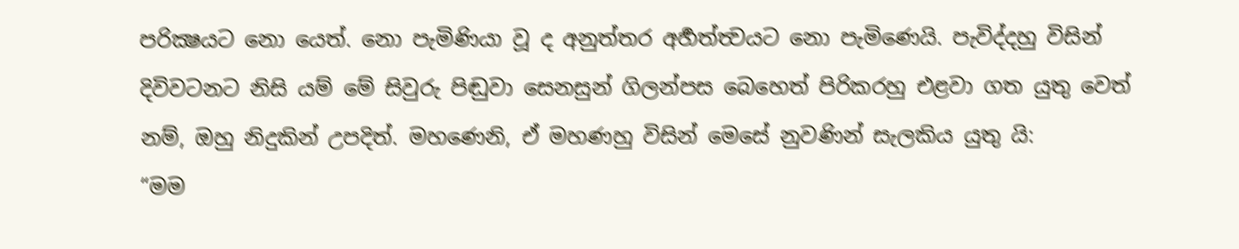පරික්‍ෂයට නො යෙත්. නො පැමිණියා වූ ද අනුත්තර අර්‍හත්ත්‍වයට නො පැමිණෙයි. පැවිද්දහු විසින් දිවිවටනට නිසි යම් මේ සිවුරු පිඬුවා සෙනසුන් ගිලන්පස බෙහෙත් පිරිකරහු එළවා ගත යුතු වෙත් නම්, ඔහු නිදුකින් උපදිත්. මහණෙනි, ඒ මහණහු විසින් මෙසේ නුවණින් සැලකිය යුතු යි:
“මම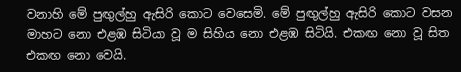වනාහි මේ පුඟුල්හු ඇසිරි කොට වෙසෙමි. මේ පුඟුල්හු ඇසිරි කොට වසන මාහට නො එළඹ සිටියා වූ ම සිහිය නො එළඹ සිටියි. එකඟ නො වූ සිත එකඟ නො වෙයි.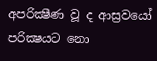අපරික්‍ෂීණ වූ ද ආස්‍රවයෝ පරික්‍ෂයට නො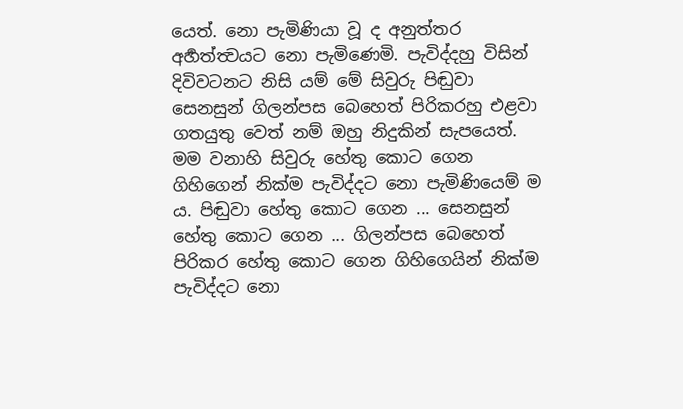යෙත්. නො පැමිණියා වූ ද අනුත්තර අර්‍හත්ත්‍වයට නො පැමිණෙමි. පැවිද්දහු විසින් දිවිවටනට නිසි යම් මේ සිවුරු පිඬුවා සෙනසුන් ගිලන්පස බෙහෙත් පිරිකරහු එළවා ගතයුතු වෙත් නම් ඔහු නිදුකින් සැපයෙත්. මම වනාහි සිවුරු හේතු කොට ගෙන ගිහිගෙන් නික්ම පැවිද්දට නො පැමිණියෙම් ම ය. පිඬුවා හේතු කොට ගෙන ... සෙනසුන් හේතු කොට ගෙන ... ගිලන්පස බෙහෙත් පිරිකර හේතු කොට ගෙන ගිහිගෙයින් නික්ම පැවිද්දට නො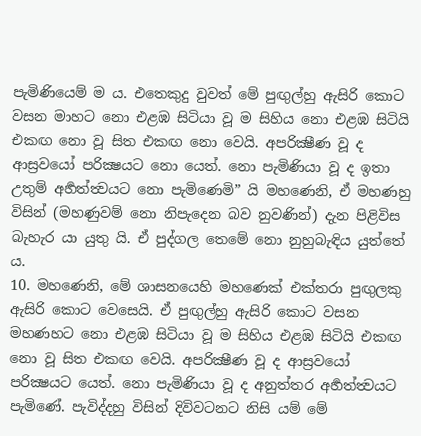පැමිණියෙම් ම ය. එතෙකුදු වුවත් මේ පුඟුල්හු ඇසිරි කොට වසන මාහට නො එළඹ සිටියා වූ ම සිහිය නො එළඹ සිටියි එකඟ නො වූ සිත එකඟ නො වෙයි. අපරික්‍ෂීණ වූ ද ආස්‍රවයෝ පරික්‍ෂයට නො යෙත්. නො පැමිණියා වූ ද ඉතා උතුම් අර්‍හත්ත්‍වයට නො පැමිණෙමි” යි මහණෙනි, ඒ මහණහු විසින් (මහණුවම් නො නිපැදෙන බව නුවණින්) දැන පිළිවිස බැහැර යා යුතු යි. ඒ පුද්ගල තෙමේ නො නුහුබැඳිය යුත්තේ ය.
10. මහණෙනි, මේ ශාසනයෙහි මහණෙක් එක්තරා පුඟුලකු ඇසිරි කොට වෙසෙයි. ඒ පුඟුල්හු ඇසිරි කොට වසන මහණහට නො එළඹ සිටියා වූ ම සිහිය එළඹ සිටියි එකඟ නො වූ සිත එකඟ වෙයි. අපරික්‍ෂීණ වූ ද ආස්‍රවයෝ පරික්‍ෂයට යෙත්. නො පැමිණියා වූ ද අනුත්තර අර්‍හත්ත්‍වයට පැමිණේ. පැවිද්දහු විසින් දිවිවටනට නිසි යම් මේ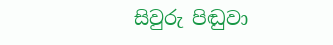සිවුරු පිඬුවා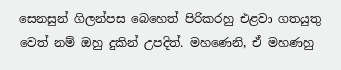සෙනසුන් ගිලන්පස බෙහෙත් පිරිකරහු එළවා ගතයුතු වෙත් නම් ඔහු දුකින් උපදිත්. මහණෙනි, ඒ මහණහු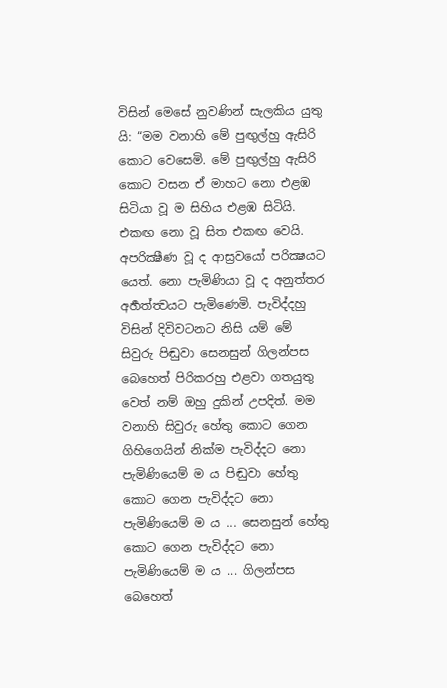විසින් මෙසේ නුවණින් සැලකිය යුතු යි: “මම වනාහි මේ පුඟුල්හු ඇසිරි කොට වෙසෙමි. මේ පුඟුල්හු ඇසිරි කොට වසන ඒ මාහට නො එළඹ සිටියා වූ ම සිහිය එළඹ සිටියි. එකඟ නො වූ සිත එකඟ වෙයි. අපරික්‍ෂීණ වූ ද ආස්‍රවයෝ පරික්‍ෂයට යෙත්. නො පැමිණියා වූ ද අනුත්තර අර්‍හත්ත්‍වයට පැමිණෙමි. පැවිද්දහු විසින් දිවිවටනට නිසි යම් මේ සිවුරු පිඬුවා සෙනසුන් ගිලන්පස බෙහෙත් පිරිකරහු එළවා ගතයුතු වෙත් නම් ඔහු දුකින් උපදිත්. මම වනාහි සිවුරු හේතු කොට ගෙන ගිහිගෙයින් නික්ම පැවිද්දට නො පැමිණියෙම් ම ය පිඬුවා හේතු කොට ගෙන පැවිද්දට නො පැමිණියෙම් ම ය ... සෙනසුන් හේතු කොට ගෙන පැවිද්දට නො පැමිණියෙම් ම ය ... ගිලන්පස බෙහෙත්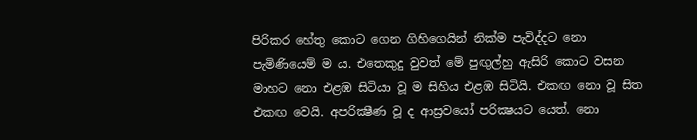පිරිකර හේතු කොට ගෙන ගිහිගෙයින් නික්ම පැවිද්දට නො පැමිණියෙම් ම ය. එතෙකුදු වුවත් මේ පුඟුල්හු ඇසිරි කොට වසන මාහට නො එළඹ සිටියා වූ ම සිහිය එළඹ සිටියි. එකඟ නො වූ සිත එකඟ වෙයි. අපරික්‍ෂීණ වූ ද ආස්‍රවයෝ පරික්‍ෂයට යෙත්. නො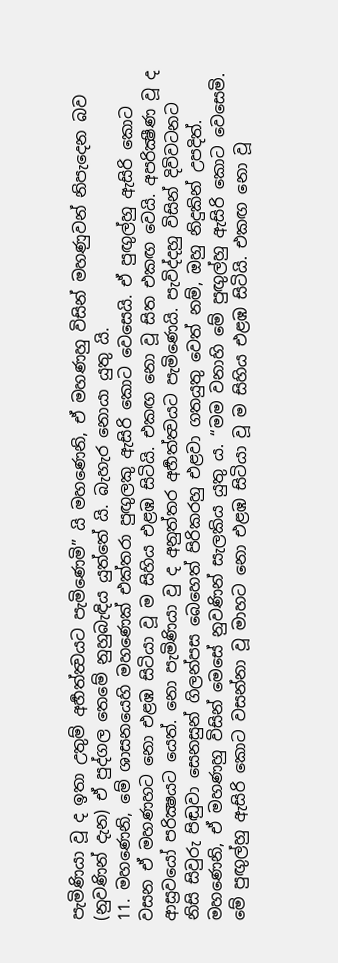පැමිණියා වූ ද ඉතා උතුම් අර්‍හත්ත්‍වයට පැමිණෙමි” යි මහණෙනි, ඒ මහණහු විසින් මහණුවන් නිපැදෙන බව (නුවණින් දැන) ඒ පුද්ගල තෙමේ නුහුබැඳිය යුත්තේ යි. බැහැර නොයා යුතු යි.
11. මහණෙනි, මේ ශාසනයෙහි මහණෙක් එක්තරා පුඟුලකු ඇසිරි කොට වෙසෙයි. ඒ පුඟුල්හු ඇසිරි කොට වසන ඒ මහණහට නො එළඹ සිටියා වූ ම සිහිය එළඹ සිටියි. එකඟ නො වූ සිත එකඟ වෙයි. අපරික්‍ෂීණ වූ ද ආස්‍රවයෝ පරික්‍ෂයට යෙත්. නො පැමිණියා වු ද අනුත්තර අර්‍හත්ත්‍වයට පැමිණෙයි. පැවිද්දහු විසින් දිවිවටනට නිසි සිවුරු පිඬුවා සෙනසුන් ගිලන්පස බෙහෙත් පිරිකරහු එළවා ගතයුතු වෙත් නම්, ඔහු නිදුකින් උපදිත්. මහණෙනි, ඒ මහණහු විසින් මෙසේ නුවණින් සැලකිය යුතු ය. “මම වනාහි මේ පුඟුල්හු ඇසිරි කොට වෙසෙමි. මේ පුඟුල්හු ඇසිරි කොට වසන්නා වූ මාහට නො එළඹ සිටියා වූ ම සිහිය එළඹ සිටියි. එකඟ නො වූ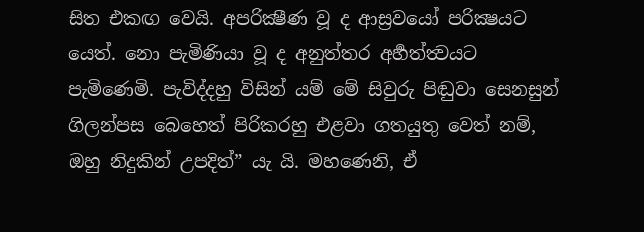සිත එකඟ වෙයි. අපරික්‍ෂීණ වූ ද ආස්‍රවයෝ පරික්‍ෂයට යෙත්. නො පැමිණියා වූ ද අනුත්තර අර්‍හත්ත්‍වයට පැමිණෙමි. පැවිද්දහු විසින් යම් මේ සිවුරු පිඬුවා සෙනසුන් ගිලන්පස බෙහෙත් පිරිකරහු එළවා ගතයුතු වෙත් නම්, ඔහු නිදුකින් උපදිත්” යැ යි. මහණෙනි, ඒ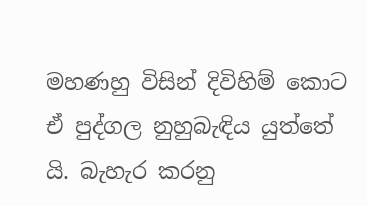මහණහු විසින් දිවිහිම් කොට ඒ පුද්ගල නුහුබැඳිය යුත්තේ යි. බැහැර කරනු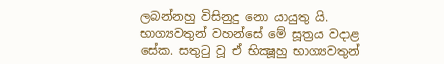ලබන්නහු විසිනුදු නො යායුතු යි.
භාග්‍යවතුන් වහන්සේ මේ සූත්‍රය වදාළ සේක. සතුටු වූ ඒ භික්‍ෂූහු භාග්‍යවතුන්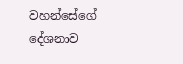වහන්සේගේ දේශනාව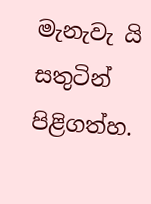මැනැවැ යි සතුටින් පිළිගත්හ.